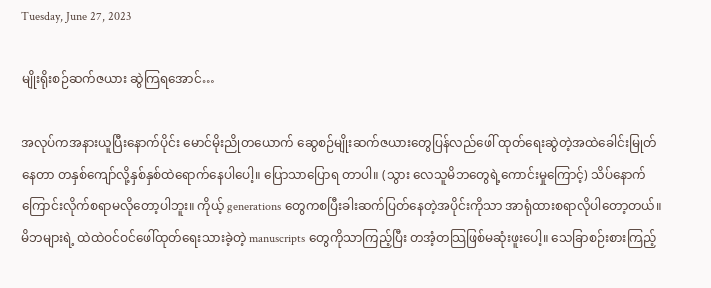Tuesday, June 27, 2023

မျိုးရိုးစဉ်ဆက်ဇယား ဆွဲကြရအောင်…

အလုပ်ကအနားယူပြီးနောက်ပိုင်း မောင်မိုးညိုတယောက် ဆွေစဉ်မျိုးဆက်ဇယားတွေပြန်လည်ဖေါ် ထုတ်ရေးဆွဲတဲ့အထဲခေါင်းမြုတ်နေတာ တနှစ်ကျော်လို့နှစ်နှစ်ထဲရောက်နေပါပေါ့။ ပြောသာပြောရ တာပါ။ (သွား လေသူမိဘတွေရဲ့ကောင်းမှုကြောင့်) သိပ်နောက်ကြောင်းလိုက်စရာမလိုတော့ပါဘူး။ ကိုယ့် generations တွေကစပြီးခါးဆက်ပြတ်နေတဲ့အပိုင်းကိုသာ အာရုံထားစရာလိုပါတော့တယ်။ မိဘများရဲ့ ထဲထဲဝင်ဝင်ဖေါ်ထုတ်ရေးသားခဲ့တဲ့ manuscripts တွေကိုသာကြည့်ပြီး တအံ့တသြဖြစ်မဆုံးဖူးပေါ့။ သေခြာစဉ်းစားကြည့်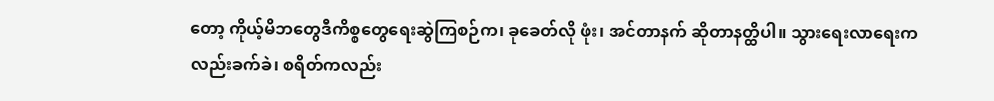တော့ ကိုယ့်မိဘတွေဒီကိစ္စတွေရေးဆွဲကြစဉ်က၊ ခုခေတ်လို ဖုံး၊ အင်တာနက် ဆိုတာနတ္ထိပါ။ သွားရေးလာရေးကလည်းခက်ခဲ၊ စရိတ်ကလည်း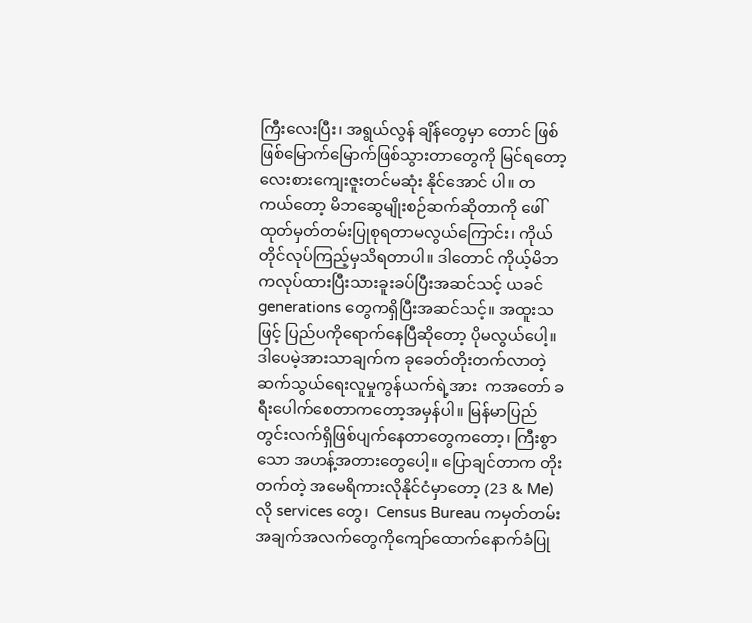ကြီးလေးပြီး၊ အရွယ်လွန် ချိန်တွေမှာ တောင် ဖြစ်ဖြစ်မြောက်မြောက်ဖြစ်သွားတာတွေကို မြင်ရတော့ လေးစားကျေးဇူးတင်မဆုံး နိုင်အောင် ပါ။ တကယ်တော့ မိဘဆွေမျိုးစဉ်ဆက်ဆိုတာကို ဖေါ်ထုတ်မှတ်တမ်းပြုစုရတာမလွယ်ကြောင်း၊ ကိုယ် တိုင်လုပ်ကြည့်မှသိရတာပါ။ ဒါတောင် ကိုယ့်မိဘကလုပ်ထားပြီးသားခူးခပ်ပြီးအဆင်သင့် ယခင် generations တွေကရှိပြီးအဆင်သင့်။ အထူးသဖြင့် ပြည်ပကိုရောက်နေပြီဆိုတော့ ပိုမလွယ်ပေါ့။ ဒါပေမဲ့အားသာချက်က ခုခေတ်တိုးတက်လာတဲ့ဆက်သွယ်ရေးလူမှုကွန်ယက်ရဲ့အား  ကအတော် ခရီးပေါက်စေတာကတော့အမှန်ပါ။ မြန်မာပြည်တွင်းလက်ရှိဖြစ်ပျက်နေတာတွေကတော့၊ ကြီးစွာသော အဟန့်အတားတွေပေါ့။ ပြောချင်တာက တိုးတက်တဲ့ အမေရိကားလိုနိုင်ငံမှာတော့ (23 & Me) လို services တွေ၊  Census Bureau ကမှတ်တမ်းအချက်အလက်တွေကိုကျော်ထောက်နောက်ခံပြု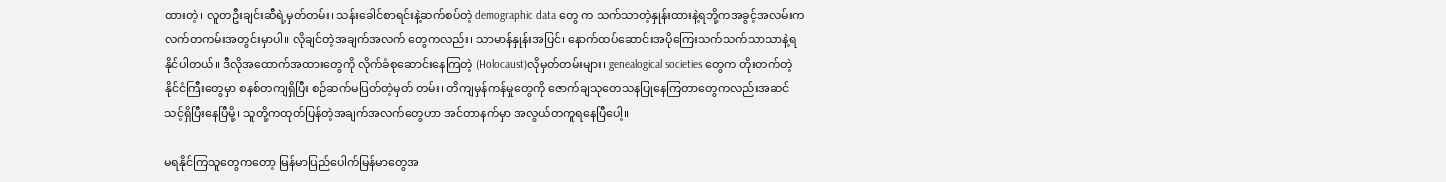ထားတဲ့၊ လူတဦးချင်းဆီရဲ့မှတ်တမ်း၊ သန်းခေါင်စာရင်းနဲ့ဆက်စပ်တဲ့ demographic data တွေ က သက်သာတဲ့နှုန်းထားနဲ့ရဘို့ကအခွင့်အလမ်းကလက်တကမ်းအတွင်းမှာပါ။ လိုချင်တဲ့အချက်အလက် တွေကလည်း၊ သာမာန်နှုန်းအပြင်၊ နောက်ထပ်ဆောင်းအပိုကြေးသက်သက်သာသာနဲ့ရနိုင်ပါတယ်။ ဒီလိုအထောက်အထားတွေကို လိုက်ခံစုဆောင်းနေကြတဲ့ (Holocaust)လိုမှတ်တမ်းများ၊ genealogical societies တွေက တိုးတက်တဲ့နိုင်ငံကြီးတွေမှာ စနစ်တကျရှိပြီး စဉ်ဆက်မပြတ်တဲ့မှတ် တမ်း၊ တိကျမှန်ကန်မှုတွေကို ဇောက်ချသုတေသနပြုနေကြတာတွေကလည်းအဆင်သင့်ရှိပြီးနေပြီမို့၊ သူတို့ကထုတ်ပြန်တဲ့အချက်အလက်တွေဟာ အင်တာနက်မှာ အလွယ်တကူရနေပြီပေါ့။

မရနိုင်ကြသူတွေကတော့ မြန်မာပြည်ပေါက်မြန်မာတွေအ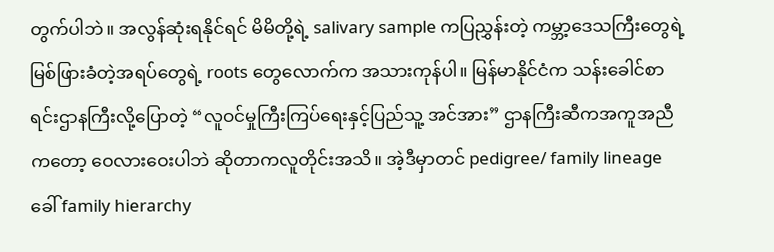တွက်ပါဘဲ။ အလွန်ဆုံးရနိုင်ရင် မိမိတို့ရဲ့ salivary sample ကပြညွှန်းတဲ့ ကမ္ဘာ့ဒေသကြီးတွေရဲ့မြစ်ဖြားခံတဲ့အရပ်တွေရဲ့ roots တွေလောက်က အသားကုန်ပါ။ မြန်မာနိုင်ငံက သန်းခေါင်စာရင်းဌာနကြီးလို့ပြောတဲ့ “လူဝင်မှုကြီးကြပ်ရေးနှင့်ပြည်သူ့ အင်အား” ဌာနကြီးဆီကအကူအညီကတော့ ဝေလားဝေးပါဘဲ ဆိုတာကလူတိုင်းအသိ။ အဲ့ဒီမှာတင် pedigree/ family lineage ခေါ် family hierarchy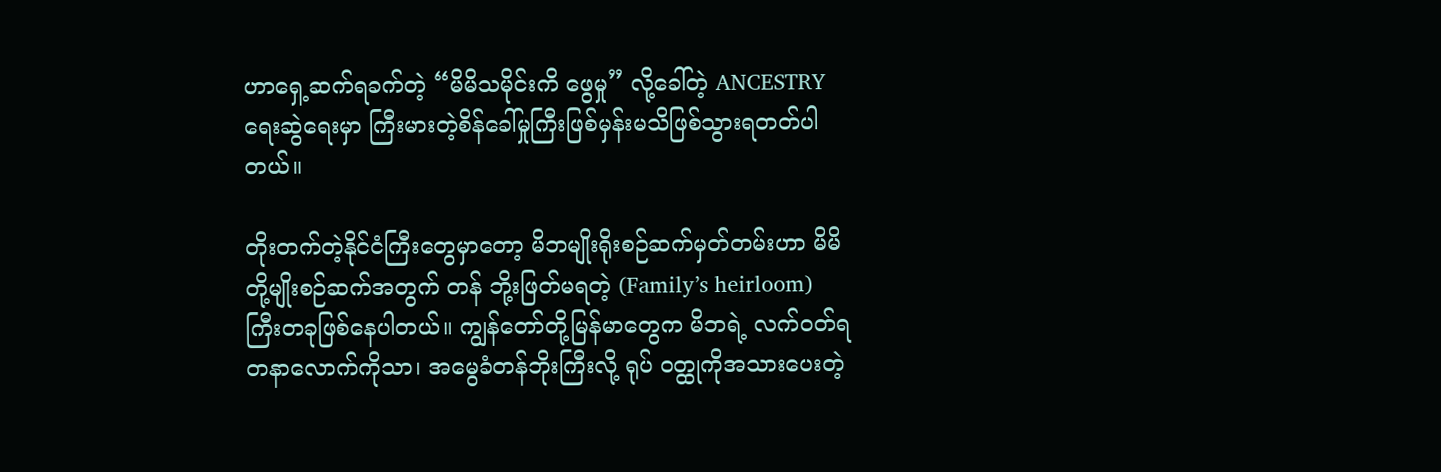ဟာရှေ့ဆက်ရခက်တဲ့ “မိမိသမိုင်းကိ ဖွေမှု” လို့ခေါ်တဲ့ ANCESTRY ရေးဆွဲရေးမှာ ကြီးမားတဲ့စိန်ခေါ်မှုကြီးဖြစ်မှန်းမသိဖြစ်သွားရတတ်ပါ တယ်။

တိုးတက်တဲ့နိုင်ငံကြီးတွေမှာတော့ မိဘမျိုးရိုးစဉ်ဆက်မှတ်တမ်းဟာ မိမိတို့မျိုးစဉ်ဆက်အတွက် တန် ဘို့းဖြတ်မရတဲ့ (Family’s heirloom) ကြီးတခုဖြစ်နေပါတယ်။ ကျွန်တော်တို့မြန်မာတွေက မိဘရဲ့ လက်ဝတ်ရတနာလောက်ကိုသာ၊ အမွေခံတန်ဘိုးကြီးလို့ ရုပ် ၀တ္ထုကိုအသားပေးတဲ့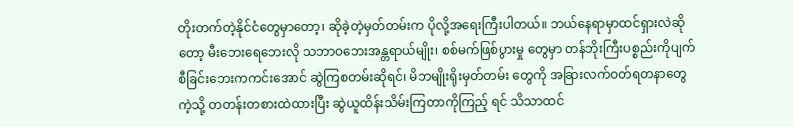တိုးတက်တဲ့နိုင်ငံတွေမှာတော့၊ ဆိုခဲ့တဲ့မှတ်တမ်းက ပိုလို့အရေးကြီးပါတယ်။ ဘယ်နေရာမှာထင်ရှားလဲဆိုတော့ မီးဘေးရေဘေးလို သဘာဝဘေးအန္တရာယ်မျိုး၊ စစ်မက်ဖြစ်ပွားမှု တွေမှာ တန်ဘိုးကြီးပစ္စည်းကိုပျက်စီခြင်းဘေးကကင်းအောင် ဆွဲကြစတမ်းဆိုရင်၊ မိဘမျိုးရိုးမှတ်တမ်း တွေကို အခြားလက်ဝတ်ရတနာတွေကဲ့သို့ တတန်းတစားထဲထားပြီး ဆွဲယူထိန်းသိမ်းကြတာကိုကြည့် ရင် သိသာထင်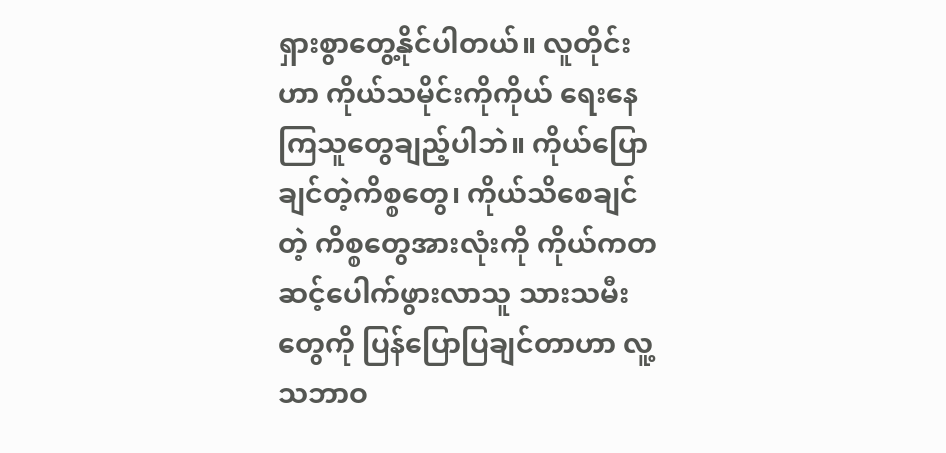ရှားစွာတွေ့နိုင်ပါတယ်။ လူတိုင်းဟာ ကိုယ်သမိုင်းကိုကိုယ် ရေးနေကြသူတွေချည့်ပါဘဲ။ ကိုယ်ပြောချင်တဲ့ကိစ္စတွေ၊ ကိုယ်သိစေချင်တဲ့ ကိစ္စတွေအားလုံးကို ကိုယ်ကတဆင့်ပေါက်ဖွားလာသူ သားသမီးတွေကို ပြန်ပြောပြချင်တာဟာ လူ့သဘာဝ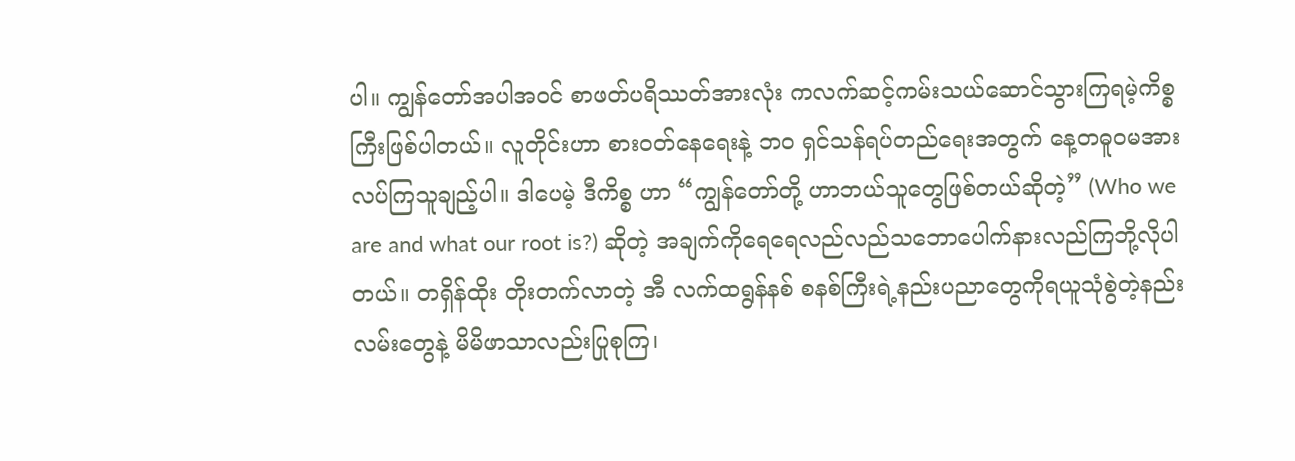ပါ။ ကျွန်တော်အပါအဝင် စာဖတ်ပရိဿတ်အားလုံး ကလက်ဆင့်ကမ်းသယ်ဆောင်သွားကြရမဲ့ကိစ္စကြီးဖြစ်ပါတယ်။ လူတိုင်းဟာ စားဝတ်နေရေးနဲ့ ဘဝ ရှင်သန်ရပ်တည်ရေးအတွက် နေ့တဓူဝမအားလပ်ကြသူချည့်ပါ။ ဒါပေမဲ့ ဒီကိစ္စ ဟာ “ကျွန်တော်တို့ ဟာဘယ်သူတွေဖြစ်တယ်ဆိုတဲ့” (Who we are and what our root is?) ဆိုတဲ့ အချက်ကိုရေရေလည်လည်သဘောပေါက်နားလည်ကြဘို့လိုပါတယ်။ တရှိန်ထိုး တိုးတက်လာတဲ့ အီ လက်ထရွန်နစ် စနစ်ကြီးရဲ့နည်းပညာတွေကိုရယူသုံစွဲတဲ့နည်းလမ်းတွေနဲ့ မိမိဖာသာလည်းပြုစုကြ၊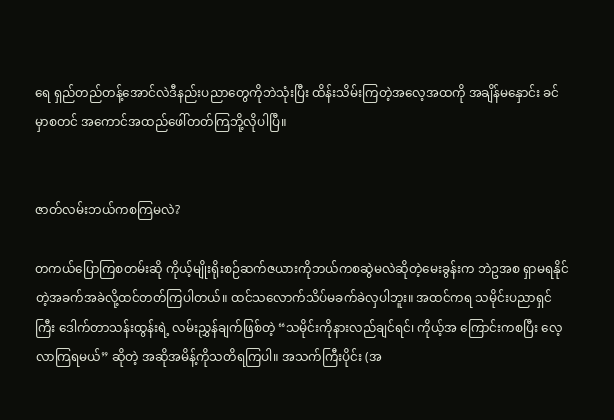ရေ ရှည်တည်တန့်အောင်လဲဒီနည်းပညာတွေကိုဘဲသုံးပြီး ထိန်းသိမ်းကြတဲ့အလေ့အထကို အချိန်မနှောင်း ခင်မှာစတင် အကောင်အထည်ဖေါ်တတ်ကြဘို့လိုပါပြီ။


ဇာတ်လမ်းဘယ်ကစကြမလဲ?

တကယ်ပြောကြစတမ်းဆို ကိုယ့်မျိုးရိုးစဉ်ဆက်ဇယားကိုဘယ်ကစဆွဲမလဲဆိုတဲ့မေးခွန်းက ဘဲဥအစ ရှာမရနိုင်တဲ့အခက်အခဲလို့ထင်တတ်ကြပါတယ်။ ထင်သလောက်သိပ်မခက်ခဲလှပါဘူး။ အထင်ကရ သမိုင်းပညာရှင်ကြီး ဒေါက်တာသန်းထွန်းရဲ့ လမ်းညွှန်ချက်ဖြစ်တဲ့ “သမိုင်းကိုနားလည်ချင်ရင်၊ ကိုယ့်အ ကြောင်းကစပြီး လေ့လာကြရမယ်” ဆိုတဲ့ အဆိုအမိန့်ကိုသတိရကြပါ။ အသက်ကြီးပိုင်း (အ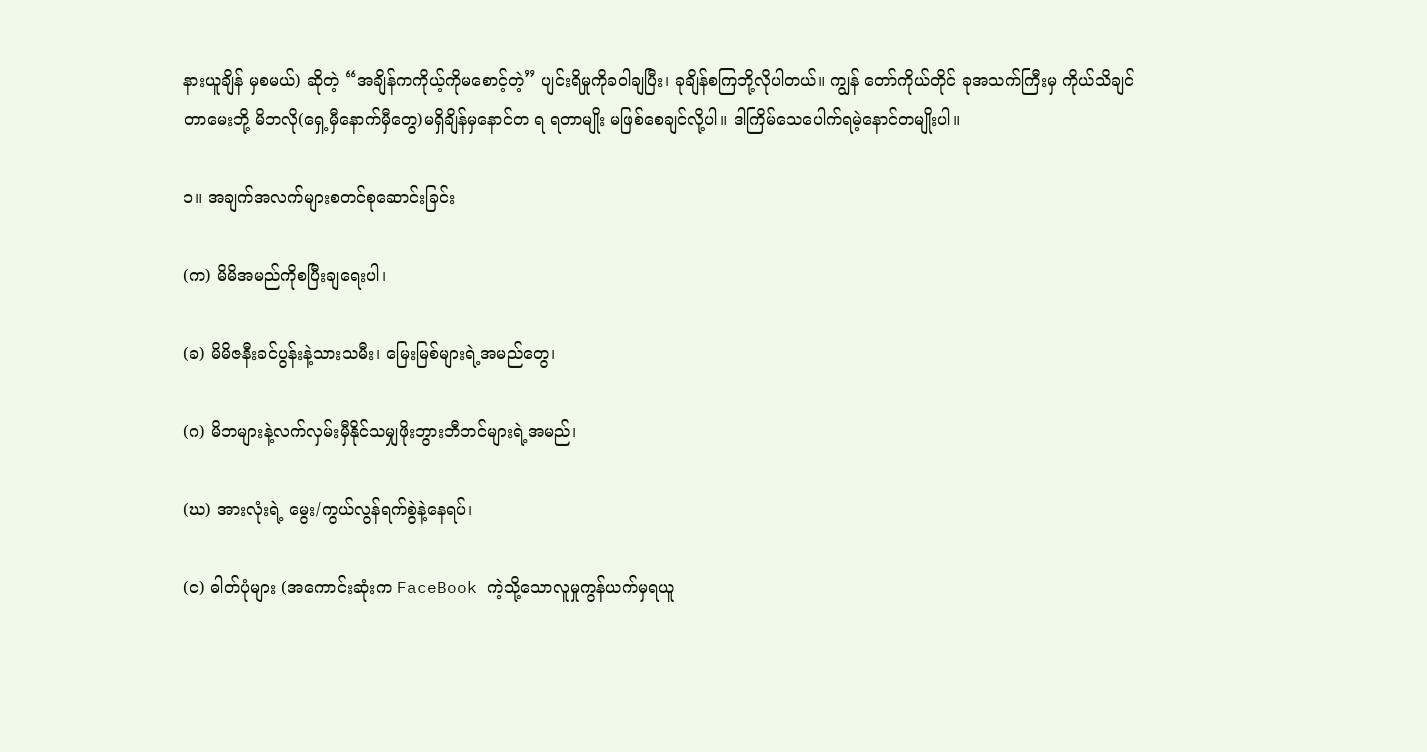နားယူချိန် မှစမယ်) ဆိုတဲ့ “အချိန်ကကိုယ့်ကိုမစောင့်တဲ့” ပျင်းရိမှုကိုခဝါချပြီး၊ ခုချိန်စကြဘို့လိုပါတယ်။ ကျွန် တော်ကိုယ်တိုင် ခုအသက်ကြီးမှ ကိုယ်သိချင်တာမေးဘို့ မိဘလို(ရှေ့မှီနောက်မှီတွေ)မရှိချိန်မှနောင်တ ရ ရတာမျိုး မဖြစ်စေချင်လို့ပါ။ ဒါကြိမ်သေပေါက်ရမဲ့နောင်တမျိုးပါ။

၁။ အချက်အလက်များစတင်စုဆောင်းခြင်း

(က) မိမိအမည်ကိုစပြီးချရေးပါ၊

(ခ) မိမိဇနီးခင်ပွန်းနဲ့သားသမီး၊ မြေးမြစ်များရဲ့အမည်တွေ၊

(ဂ) မိဘများနဲ့လက်လှမ်းမှီနိုင်သမျှဖိုးဘွားဘီဘင်များရဲ့အမည်၊

(ဃ) အားလုံးရဲ့ မွေး/ကွယ်လွန်ရက်စွဲနဲ့နေရပ်၊

(င) ဓါတ်ပုံများ (အကောင်းဆုံးက FaceBook ကဲ့သို့သောလူမှုကွန်ယက်မှရယူ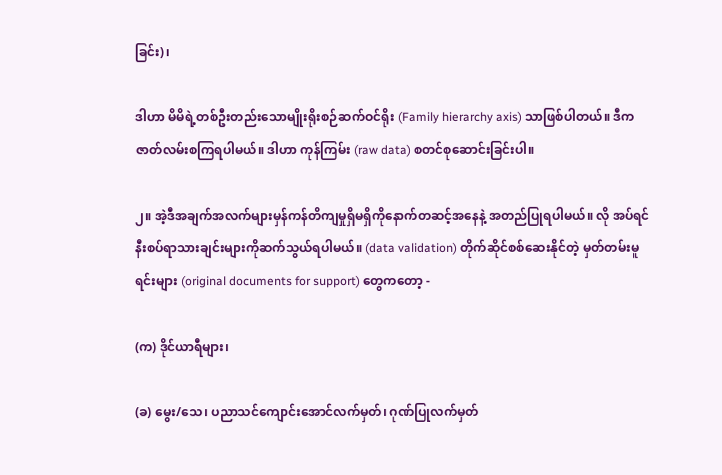ခြင်း)၊

ဒါဟာ မိမိရဲ့တစ်ဦးတည်းသောမျိုးရိုးစဉ်ဆက်ဝင်ရိုး (Family hierarchy axis) သာဖြစ်ပါတယ်။ ဒီက ဇာတ်လမ်းစကြရပါမယ်။ ဒါဟာ ကုန်ကြမ်း (raw data) စတင်စုဆောင်းခြင်းပါ။

၂။ အဲ့ဒီအချက်အလက်များမှန်ကန်တိကျမှုရှိမရှိကိုနောက်တဆင့်အနေနဲ့ အတည်ပြုရပါမယ်။ လို အပ်ရင်နီးစပ်ရာသားချင်းများကိုဆက်သွယ်ရပါမယ်။ (data validation) တိုက်ဆိုင်စစ်ဆေးနိုင်တဲ့ မှတ်တမ်းမူရင်းများ (original documents for support) တွေကတော့ -

(က) ဒိုင်ယာရီများ၊

(ခ) မွေး/သေ၊ ပညာသင်ကျောင်းအောင်လက်မှတ်၊ ဂုဏ်ပြုလက်မှတ်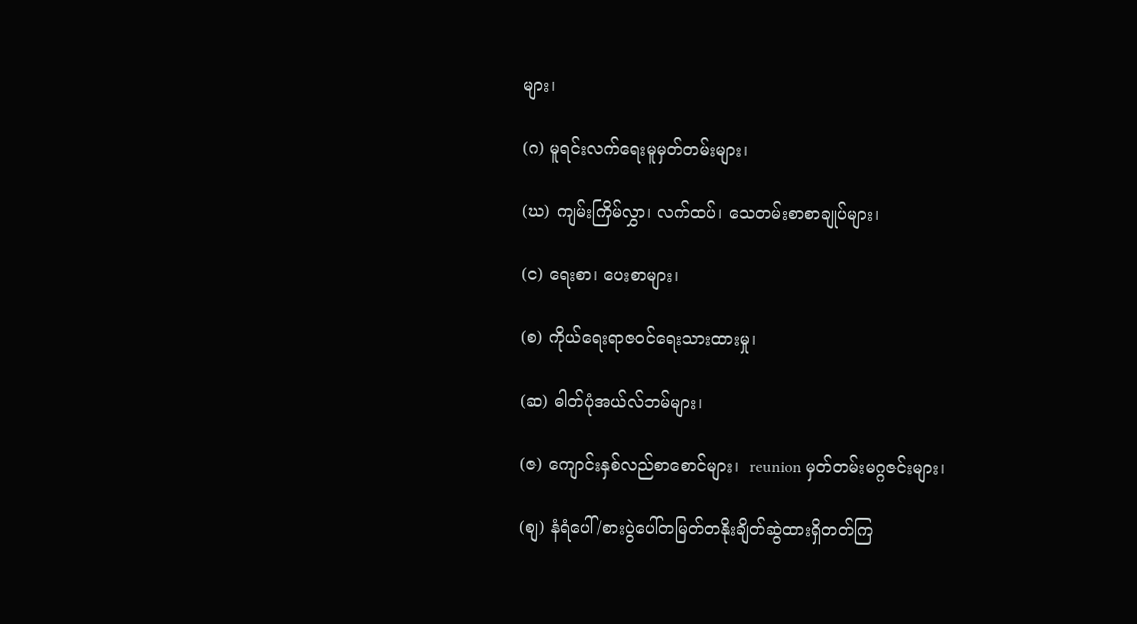များ၊

(ဂ) မူရင်းလက်ရေးမူမှတ်တမ်းများ၊

(ဃ) ကျမ်းကြိမ်လွှာ၊ လက်ထပ်၊ သေတမ်းစာစာချုပ်များ၊

(င) ရေးစာ၊ ပေးစာများ၊

(စ) ကိုယ်ရေးရာဇဝင်ရေးသားထားမှု၊

(ဆ) ဓါတ်ပုံအယ်လ်ဘမ်များ၊

(ဇ) ကျောင်းနှစ်လည်စာစောင်များ၊  reunion မှတ်တမ်းမဂ္ဂဇင်းများ၊

(စျ) နံရံပေါ်/စားပွဲပေါ်တမြတ်တနိုးချိတ်ဆွဲထားရှိတတ်ကြ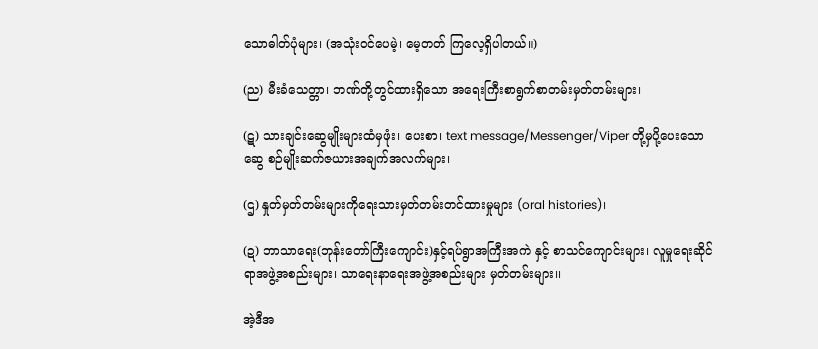သောဓါတ်ပုံများ၊ (အသုံးဝင်ပေမဲ့၊ မေ့တတ် ကြလေ့ရှိပါတယ်။)

(ည) မီးခံသေတ္တာ၊ ဘဏ်တို့တွင်ထားရှိသော အရေးကြီးစာရွက်စာတမ်းမှတ်တမ်းများ၊

(ဋ) သားချင်းဆွေမျိုးများထံမှဖုံး၊ ပေးစာ၊ text message/Messenger/Viper တို့မှပို့ပေးသော ဆွေ စဉ်မျိုးဆက်ဇယားအချက်အလက်များ၊

(ဌ) နှုတ်မှတ်တမ်းများကိုရေးသားမှတ်တမ်းတင်ထားမှုများ (oral histories)၊

(ဍ) ဘာသာရေး(ဘုန်းတော်ကြီးကျောင်း)နှင့်ရပ်ရွာအကြီးအကဲ နှင့် စာသင်ကျောင်းများ၊ လူမှုရေးဆိုင် ရာအဖွဲ့အစည်းများ၊ သာရေးနာရေးအဖွဲ့အစည်းများ မှတ်တမ်းများ၊၊

အဲ့ဒီအ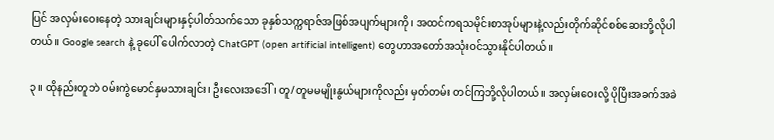ပြင် အလှမ်းဝေးနေတဲ့ သားချင်းများနှင့်ပါတ်သက်သော ခုနှစ်သက္ကရာဇ်အဖြစ်အပျက်များကို၊ အထင်ကရသမိုင်းစာအုပ်များနဲ့လည်းတိုက်ဆိုင်စစ်ဆေးဘို့လိုပါတယ်။ Google search နဲ့ ခုပေါ် ပေါက်လာတဲ့ ChatGPT (open artificial intelligent) တွေဟာအတော်အသုံးဝင်သွားနိုင်ပါတယ်။

၃။ ထိုနည်းတူဘဲ ၀မ်းကွဲမောင်နှမသားချင်း၊ ဦးလေးအဒေါ်၊ တူ/တူမမမျိုးနွယ်များကိုလည်း မှတ်တမ်း တင်ကြဘို့လိုပါတယ်။ အလှမ်းဝေးလို့ ပိုပြီးအခက်အခဲ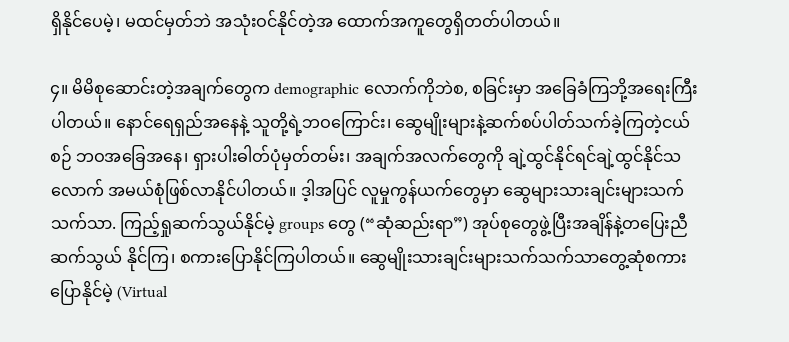ရှိနိုင်ပေမဲ့၊ မထင်မှတ်ဘဲ အသုံးဝင်နိုင်တဲ့အ ထောက်အကူတွေရှိတတ်ပါတယ်။

၄။ မိမိစုဆောင်းတဲ့အချက်တွေက demographic လောက်ကိုဘဲစ, စခြင်းမှာ အခြေခံကြဘို့အရေးကြီး ပါတယ်။ နောင်ရေရှည်အနေနဲ့ သူတို့ရဲ့ဘဝကြောင်း၊ ဆွေမျိုးများနဲ့ဆက်စပ်ပါတ်သက်ခဲ့ကြတဲ့ငယ်စဉ် ဘဝအခြေအနေ၊ ရှားပါးဓါတ်ပုံမှတ်တမ်း၊ အချက်အလက်တွေကို ချဲ့ထွင်နိုင်ရင်ချဲ့ထွင်နိုင်သလောက် အမယ်စုံဖြစ်လာနိုင်ပါတယ်။ ဒ့ါအပြင် လူမှုကွန်ယက်တွေမှာ ဆွေများသားချင်းများသက်သက်သာ. ကြည့်ရှုဆက်သွယ်နိုင်မဲ့ groups တွေ (“ဆုံဆည်းရာ”) အုပ်စုတွေဖွဲ့ပြီးအချိန်နဲ့တပြေးညီ ဆက်သွယ် နိုင်ကြ၊ စကားပြောနိုင်ကြပါတယ်။ ဆွေမျိုးသားချင်းများသက်သက်သာတွေ့ဆုံစကားပြောနိုင်မဲ့ (Virtual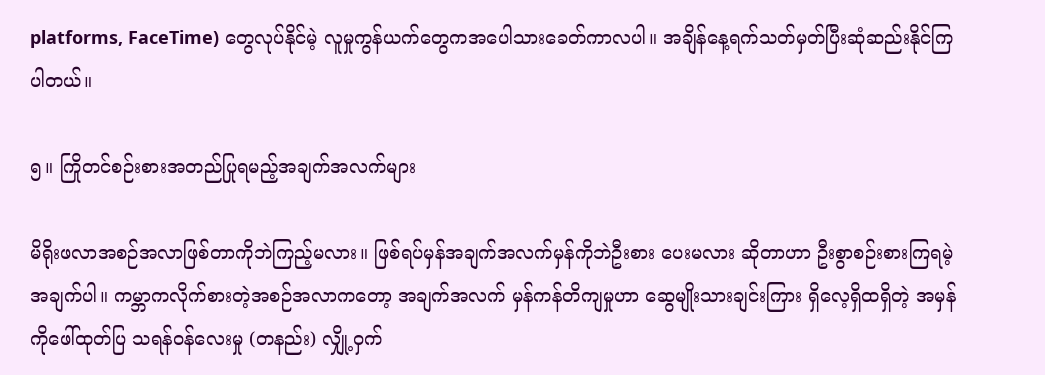platforms, FaceTime) တွေလုပ်နိုင်မဲ့ လူမှုကွန်ယက်တွေကအပေါသားခေတ်ကာလပါ။ အချိန်နေ့ရက်သတ်မှတ်ပြီးဆုံဆည်းနိုင်ကြပါတယ်။

၅။ ကြိုတင်စဉ်းစားအတည်ပြုရမည့်အချက်အလက်များ

မိရိုးဖလာအစဉ်အလာဖြစ်တာကိုဘဲကြည့်မလား။ ဖြစ်ရပ်မှန်အချက်အလက်မှန်ကိုဘဲဦးစား ပေးမလား ဆိုတာဟာ ဦးစွာစဉ်းစားကြရမဲ့အချက်ပါ။ ကမ္ဘာကလိုက်စားတဲ့အစဉ်အလာကတော့ အချက်အလက် မှန်ကန်တိကျမှုဟာ ဆွေမျိုးသားချင်းကြား ရှိလေ့ရှိထရှိတဲ့ အမှန်ကိုဖေါ်ထုတ်ပြ သရန်ဝန်လေးမှု (တနည်း) လျှို့ဝှက်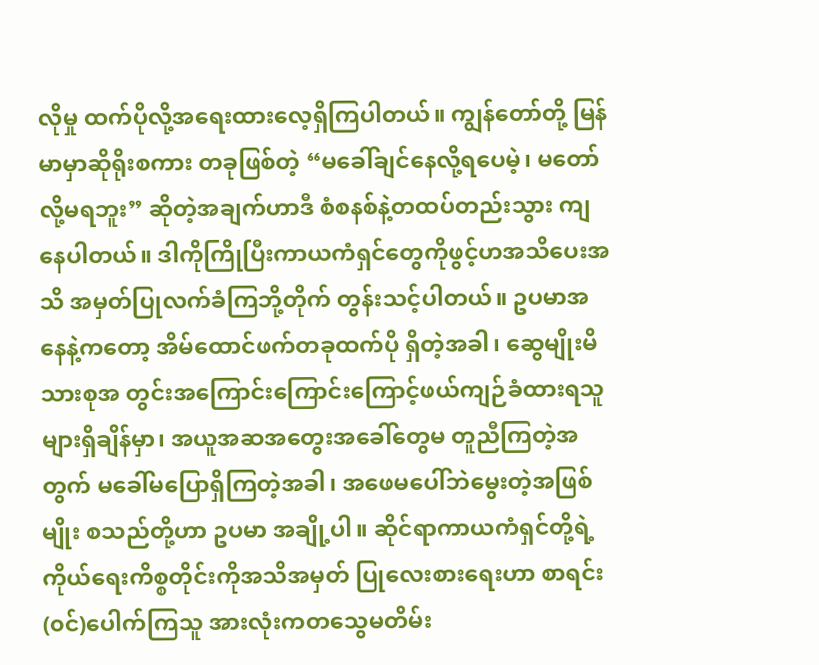လိုမှု ထက်ပိုလို့အရေးထားလေ့ရှိကြပါတယ်။ ကျွန်တော်တို့ မြန်မာမှာဆိုရိုးစကား တခုဖြစ်တဲ့ “မခေါ်ချင်နေလို့ရပေမဲ့၊ မတော်လို့မရဘူး” ဆိုတဲ့အချက်ဟာဒီ စံစနစ်နဲ့တထပ်တည်းသွား ကျနေပါတယ်။ ဒါကိုကြိုပြီးကာယကံရှင်တွေကိုဖွင့်ဟအသိပေးအသိ အမှတ်ပြုလက်ခံကြဘို့တိုက် တွန်းသင့်ပါတယ်။ ဥပမာအနေနဲ့ကတော့ အိမ်ထောင်ဖက်တခုထက်ပို ရှိတဲ့အခါ၊ ဆွေမျိုးမိသားစုအ တွင်းအကြောင်းကြောင်းကြောင့်ဖယ်ကျဉ်ခံထားရသူများရှိချိန်မှာ၊ အယူအဆအတွေးအခေါ်တွေမ တူညီကြတဲ့အတွက် မခေါ်မပြောရှိကြတဲ့အခါ၊ အဖေမပေါ်ဘဲမွေးတဲ့အဖြစ်မျိုး စသည်တို့ဟာ ဥပမာ အချို့ပါ။ ဆိုင်ရာကာယကံရှင်တို့ရဲ့ကိုယ်ရေးကိစ္စတိုင်းကိုအသိအမှတ် ပြုလေးစားရေးဟာ စာရင်း (၀င်)ပေါက်ကြသူ အားလုံးကတသွေမတိမ်း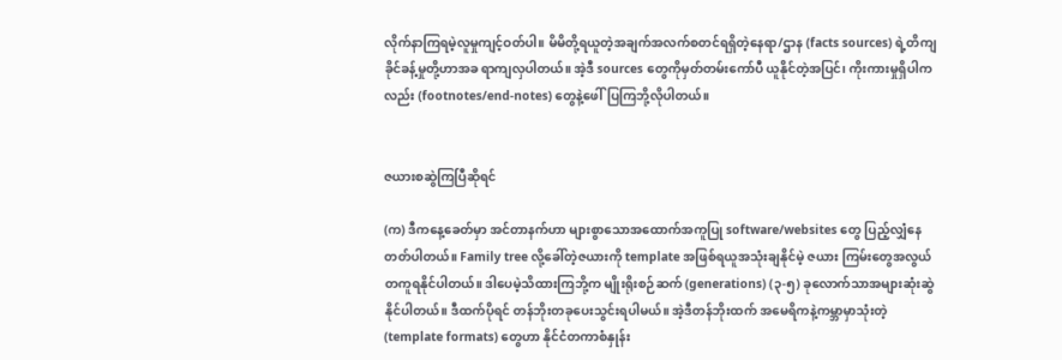လိုက်နာကြရမဲ့လူမှုကျင့်ဝတ်ပါ။ မိမိတို့ရယူတဲ့အချက်အလက်စတင်ရရှိတဲ့နေရာ/ဌာန (facts sources) ရဲ့တိကျခိုင်ခန့်မှုတို့ဟာအခ ရာကျလှပါတယ်။ အဲ့ဒီ sources တွေကိုမှတ်တမ်းကော်ပီ ယူနိုင်တဲ့အပြင်၊ ကိုးကားမှုရှိပါကလည်း (footnotes/end-notes) တွေနဲ့ဖေါ်ပြကြဘို့လိုပါတယ်။


ဇယားစဆွဲကြပြီဆိုရင်

(က) ဒီကနေ့ခေတ်မှာ အင်တာနက်ဟာ များစွာသောအထောက်အကူပြု software/websites တွေ ပြည့်လျှံနေတတ်ပါတယ်။ Family tree လို့ခေါ်တဲ့ဇယားကို template အဖြစ်ရယူအသုံးချနိုင်မဲ့ ဇယား ကြမ်းတွေအလွယ်တကူရနိုင်ပါတယ်။ ဒါပေမဲ့သိထားကြဘို့က မျိုးရိုးစဉ်ဆက် (generations) (၃-၅) ခုလောက်သာအများဆုံးဆွဲနိုင်ပါတယ်။ ဒီထက်ပိုရင် တန်ဘိုးတခုပေးသွင်းရပါမယ်။ အဲ့ဒီတန်ဘိုးထက် အမေရိကနဲ့ကမ္ဘာမှာသုံးတဲ့ (template formats) တွေဟာ နိုင်ငံတကာစံနှုန်း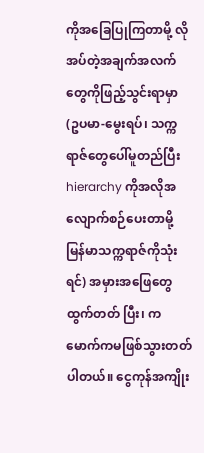ကိုအခြေပြုကြတာမို့ လိုအပ်တဲ့အချက်အလက်တွေကိုဖြည့်သွင်းရာမှာ (ဥပမာ-မွေးရပ်၊ သက္ကရာဇ်တွေပေါ်မူတည်ပြီး hierarchy ကိုအလိုအလျောက်စဉ်ပေးတာမို့ မြန်မာသက္ကရာဇ်ကိုသုံးရင်) အမှားအဖြေတွေထွက်တတ် ပြီး၊ ကမောက်ကမဖြစ်သွားတတ်ပါတယ်။ ငွေကုန်အကျိုး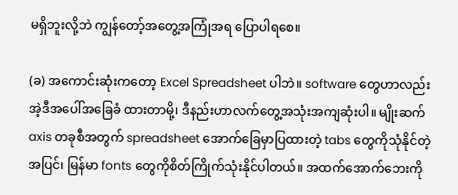မရှိဘူးလို့ဘဲ ကျွန်တော့်အတွေ့အကြုံအရ ပြောပါရစေ။

(ခ) အကောင်းဆုံးကတော့ Excel Spreadsheet ပါဘဲ။ software တွေဟာလည်းအဲ့ဒီအပေါ်အခြေခံ ထားတာမို့၊ ဒီနည်းဟာလက်တွေ့အသုံးအကျဆုံးပါ။ မျိုးဆက် axis တခုစီအတွက် spreadsheet အောက်ခြေမှာပြထားတဲ့ tabs တွေကိုသုံနိုင်တဲ့အပြင်၊ မြန်မာ fonts တွေကိုစိတ်ကြိုက်သုံးနိုင်ပါတယ်။ အထက်အောက်ဘေးကို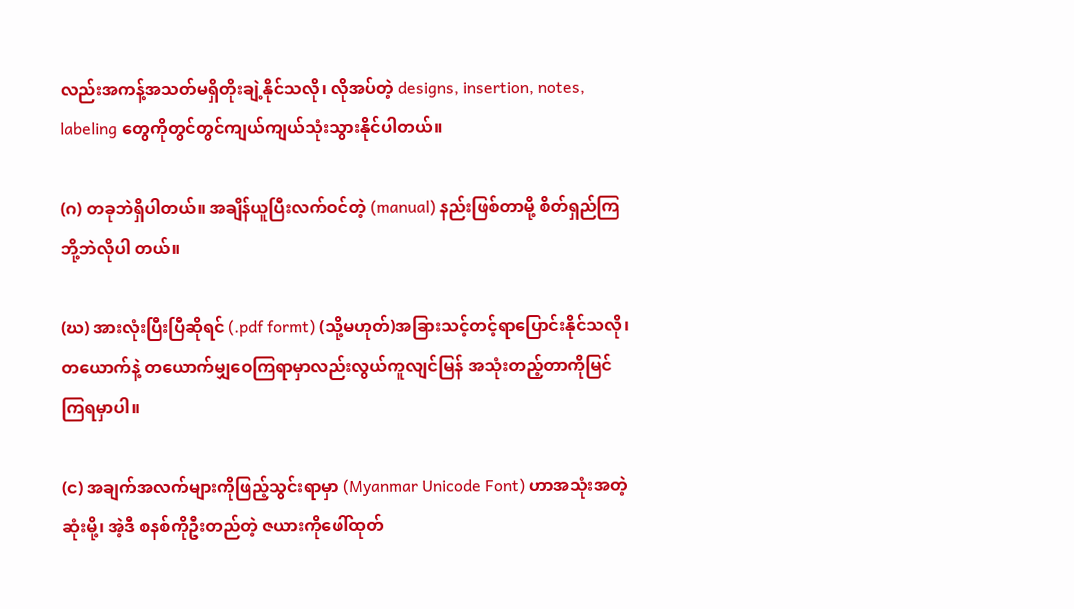လည်းအကန့်အသတ်မရှိတိုးချဲ့နိုင်သလို၊ လိုအပ်တဲ့ designs, insertion, notes, labeling တွေကိုတွင်တွင်ကျယ်ကျယ်သုံးသွားနိုင်ပါတယ်။

(ဂ) တခုဘဲရှိပါတယ်။ အချိန်ယူပြီးလက်ဝင်တဲ့ (manual) နည်းဖြစ်တာမို့ စိတ်ရှည်ကြဘို့ဘဲလိုပါ တယ်။

(ဃ) အားလုံးပြီးပြီဆိုရင် (.pdf formt) (သို့မဟုတ်)အခြားသင့်တင့်ရာပြောင်းနိုင်သလို၊ တယောက်နဲ့ တယောက်မျှဝေကြရာမှာလည်းလွယ်ကူလျင်မြန် အသုံးတည့်တာကိုမြင်ကြရမှာပါ။

(င) အချက်အလက်များကိုဖြည့်သွင်းရာမှာ (Myanmar Unicode Font) ဟာအသုံးအတဲ့ဆုံးမို့၊ အဲ့ဒီ စနစ်ကိုဦးတည်တဲ့ ဇယားကိုဖေါ်ထုတ်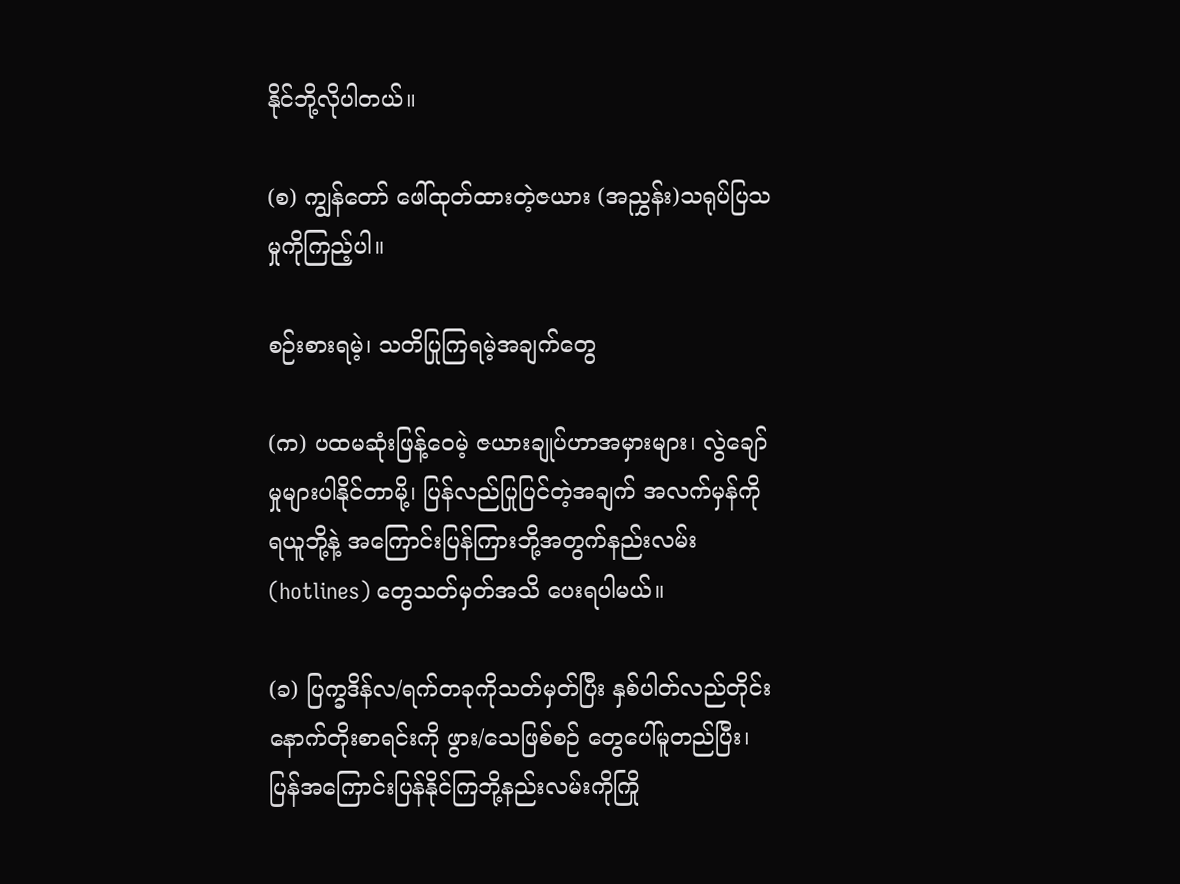နိုင်ဘို့လိုပါတယ်။

(စ) ကျွန်တော် ဖေါ်ထုတ်ထားတဲ့ဇယား (အညွှန်း)သရုပ်ပြသမှုကိုကြည့်ပါ။

စဉ်းစားရမဲ့၊ သတိပြုကြရမဲ့အချက်တွေ

(က) ပထမဆုံးဖြန့်ဝေမဲ့ ဇယားချုပ်ဟာအမှားများ၊ လွဲချော်မှုများပါနိုင်တာမို့၊ ပြန်လည်ပြုပြင်တဲ့အချက် အလက်မှန်ကို ရယူဘို့နဲ့ အကြောင်းပြန်ကြားဘို့အတွက်နည်းလမ်း (hotlines) တွေသတ်မှတ်အသိ ပေးရပါမယ်။

(ခ) ပြက္ခဒိန်လ/ရက်တခုကိုသတ်မှတ်ပြီး နှစ်ပါတ်လည်တိုင်း နောက်တိုးစာရင်းကို ဖွား/သေဖြစ်စဉ် တွေပေါ်မူတည်ပြီး၊ ပြန်အကြောင်းပြန်နိုင်ကြဘို့နည်းလမ်းကိုကြို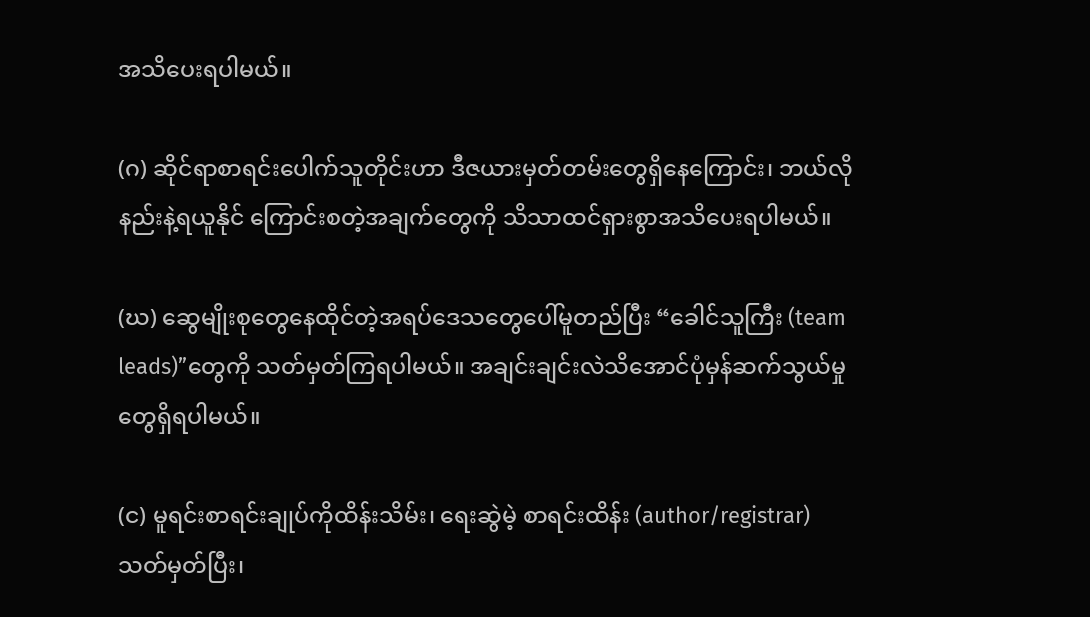အသိပေးရပါမယ်။

(ဂ) ဆိုင်ရာစာရင်းပေါက်သူတိုင်းဟာ ဒီဇယားမှတ်တမ်းတွေရှိနေကြောင်း၊ ဘယ်လိုနည်းနဲ့ရယူနိုင် ကြောင်းစတဲ့အချက်တွေကို သိသာထင်ရှားစွာအသိပေးရပါမယ်။

(ဃ) ဆွေမျိုးစုတွေနေထိုင်တဲ့အရပ်ဒေသတွေပေါ်မူတည်ပြီး “ခေါင်သူကြီး (team leads)”တွေကို သတ်မှတ်ကြရပါမယ်။ အချင်းချင်းလဲသိအောင်ပုံမှန်ဆက်သွယ်မှုတွေရှိရပါမယ်။

(င) မူရင်းစာရင်းချုပ်ကိုထိန်းသိမ်း၊ ရေးဆွဲမဲ့ စာရင်းထိန်း (author/registrar) သတ်မှတ်ပြီး၊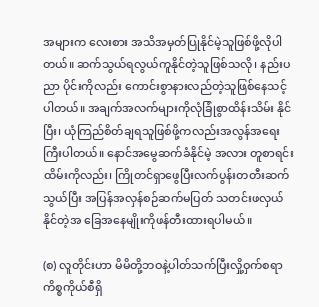အများက လေးစား အသိအမှတ်ပြုနိုင်မဲ့သူဖြစ်ဖို့လိုပါတယ်။ ဆက်သွယ်ရလွယ်ကူနိုင်တဲ့သူဖြစ်သလို၊ နည်းပညာ ပိုင်းကိုလည်း ကောင်းစွာနားလည်တဲ့သူဖြစ်နေသင့်ပါတယ်။ အချက်အလက်များကိုလုံခြုံစွာထိန်းသိမ်း နိုင်ပြီး၊ ယုံကြည်စိတ်ချရသူဖြစ်ဖို့ကလည်းအလွန်အရေးကြီးပါတယ်။ နောင်အမွေဆက်ခံနိုင်မဲ့ အလား တူစာရင်းထိမ်းကိုလည်း၊ ကြိုတင်ရှာဖွေပြီးလက်ပွန်းတတီးဆက်သွယ်ပြီး အပြန်အလှန်စဉ်ဆက်မပြတ် သတင်းဖလှယ်နိုင်တဲ့အ ခြေအနေမျိုးကိုဖန်တီးထားရပါမယ်။

(စ) လူတိုင်းဟာ မိမိတို့ဘဝနဲ့ပါတ်သက်ပြီးလှို့ဝှက်စရာကိစ္စကိုယ်စီရှိ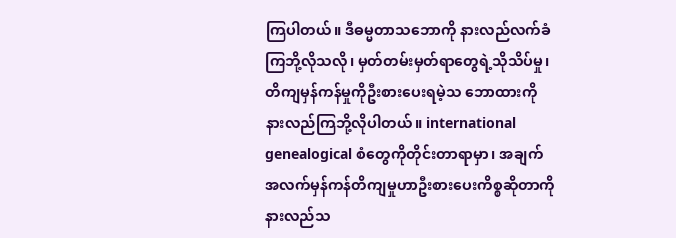ကြပါတယ်။ ဒီဓမ္မတာသဘောကို နားလည်လက်ခံကြဘို့လိုသလို၊ မှတ်တမ်းမှတ်ရာတွေရဲ့သိုသိပ်မှု၊ တိကျမှန်ကန်မှုကိုဦးစားပေးရမဲ့သ ဘောထားကို နားလည်ကြဘို့လိုပါတယ်။ international genealogical စံတွေကိုတိုင်းတာရာမှာ၊ အချက်အလက်မှန်ကန်တိကျမှုဟာဦးစားပေးကိစ္စဆိုတာကိုနားလည်သ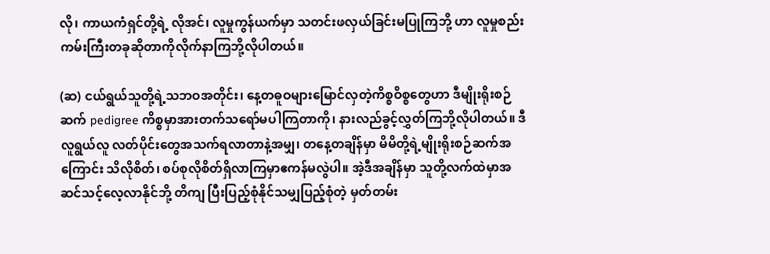လို၊ ကာယကံရှင်တို့ရဲ့ လိုအင်၊ လူမှုကွန်ယက်မှာ သတင်းဖလှယ်ခြင်းမပြုကြဘို့ ဟာ လူမှုစည်းကမ်းကြီးတခုဆိုတာကိုလိုက်နာကြဘို့လိုပါတယ်။

(ဆ) ငယ်ရွယ်သူတို့ရဲ့သဘဝအတိုင်း၊ နေ့တဓူဝများမြောင်လှတဲ့ကိစ္စဝိစ္စတွေဟာ ဒီမျိုးရိုးစဉ်ဆက် pedigree ကိစ္စမှာအားတက်သရော်မပါကြတာကို၊ နားလည်ခွင့်လွှတ်ကြဘို့လိုပါတယ်။ ဒီလူရွယ်လူ လတ်ပိုင်းတွေအသက်ရလာတာနဲ့အမျှ၊ တနေ့တချိန်မှာ မိမိတို့ရဲ့မျိုးရိုးစဉ်ဆက်အကြောင်း သိလိုစိတ်၊ စပ်စုလိုစိတ်ရှိလာကြမှာဧကန်မလွဲပါ။ အဲ့ဒီအချိန်မှာ သူတို့လက်ထဲမှာအဆင်သင့်လေ့လာနိုင်ဘို့ တိကျ ပြီးပြည့်စုံနိုင်သမျှပြည့်စုံတဲ့ မှတ်တမ်း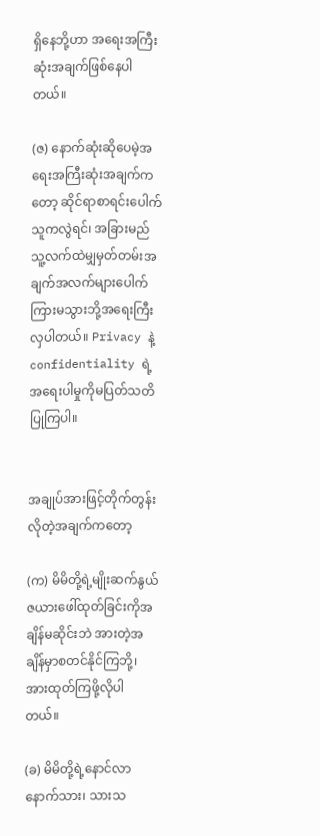ရှိနေဘို့ဟာ အရေးအကြီးဆုံးအချက်ဖြစ်နေပါတယ်။

(ဇ) နောက်ဆုံးဆိုပေမဲ့အရေးအကြီးဆုံးအချက်ကတော့ ဆိုင်ရာစာရင်းပေါက်သူကလွဲရင်၊ အခြားမည် သူ့လက်ထဲမျှမှတ်တမ်းအချက်အလက်များပေါက်ကြားမသွားဘို့အရေးကြီးလှပါတယ်။ Privacy နဲ့ confidentiality ရဲ့အရေးပါမှုကိုမပြတ်သတိပြုကြပါ။


အချုပ်အားဖြင့်တိုက်တွန်းလိုတဲ့အချက်ကတော့

(က) မိမိတို့ရဲ့မျိုးဆက်နွယ်ဇယားဖေါ်ထုတ်ခြင်းကိုအချိန်မဆိုင်းဘဲ အားတဲ့အချိန်မှာစတင်နိုင်ကြဘို့၊ အားထုတ်ကြဖို့လိုပါတယ်။

(ခ) မိမိတို့ရဲ့နောင်လာနောက်သား၊ သားသ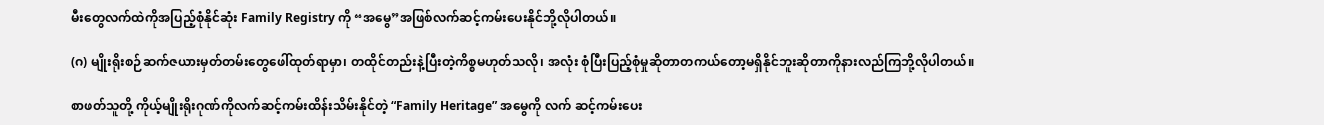မီးတွေလက်ထဲကိုအပြည့်စုံနိုင်ဆုံး Family Registry ကို “အမွေ”အဖြစ်လက်ဆင့်ကမ်းပေးနိုင်ဘို့လိုပါတယ်။

(ဂ) မျိုးရိုးစဉ်ဆက်ဇယားမှတ်တမ်းတွေဖေါ်ထုတ်ရာမှာ၊ တထိုင်တည်းနဲ့ပြီးတဲ့ကိစ္စမဟုတ်သလို၊ အလုံး စုံပြီးပြည့်စုံမှုဆိုတာတကယ်တော့မရှိနိုင်ဘူးဆိုတာကိုနားလည်ကြဘို့လိုပါတယ်။

စာဖတ်သူတို့ ကိုယ့်မျိုးရိုးဂုဏ်ကိုလက်ဆင့်ကမ်းထိန်းသိမ်းနိုင်တဲ့ “Family Heritage” အမွေကို လက် ဆင့်ကမ်းပေး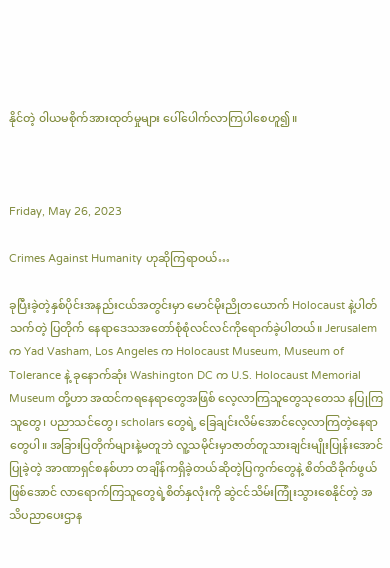နိုင်တဲ့ ၀ါယမစိုက်အားထုတ်မှုများ ပေါ်ပေါက်လာကြပါစေဟူ၍။



Friday, May 26, 2023

Crimes Against Humanity ဟုဆိုကြရာဝယ်…

ခုပြီးခဲ့တဲ့နှစ်ပိုင်းအနည်းငယ်အတွင်းမှာ မောင်မိုးညိုတယောက် Holocaust နဲ့ပါတ်သက်တဲ့ ပြတိုက် နေရာဒေသအတော်စုံစုံလင်လင်ကိုရောက်ခဲ့ပါတယ်။ Jerusalem က Yad Vasham, Los Angeles က Holocaust Museum, Museum of Tolerance နဲ့ ခုနောက်ဆုံး Washington DC က U.S. Holocaust Memorial Museum တို့ဟာ အထင်ကရနေရာတွေအဖြစ် လေ့လာကြသူတွေသုတေသ နပြုကြသူတွေ၊ ပညာသင်တွေ၊ scholars တွေရဲ့ ခြေချင်းလိမ်အောင်လေ့လာကြတဲ့နေရာတွေပါ။ အခြားပြတိုက်များနဲ့မတူဘဲ လူ့သမိုင်းမှာဇာတ်တူသားချင်းမျိုးပြုန်းအောင်ပြုခဲ့တဲ့ အာဏာရှင်စနစ်ဟာ တချိန်ကရှိခဲ့တယ်ဆိုတဲ့ပြကွက်တွေနဲ့ စိတ်ထိခိုက်ဖွယ်ဖြစ်အောင် လာရောက်ကြသူတွေရဲ့စိတ်နှလုံးကို ဆွဲငင်သိမ်းကြုံးသွားစေနိုင်တဲ့ အသိပညာပေးဌာန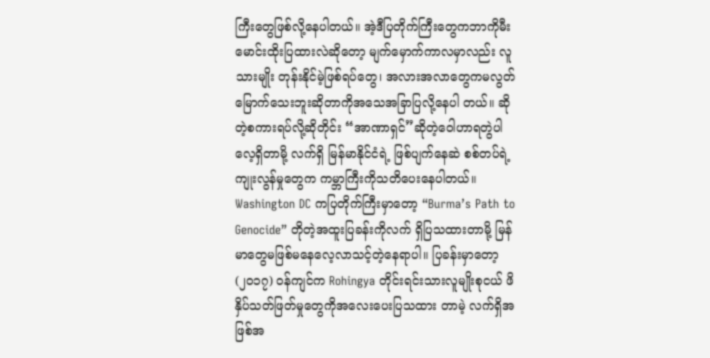ကြီးတွေဖြစ်လို့နေပါတယ်။ အဲ့ဒီပြတိုက်ကြီးတွေကဘာကိုမီး မောင်းထိုးပြထားလဲဆိုတော့ မျက်မှောက်ကာလမှာလည်း လူသားမျိုး တုန်းနိုင်မဲ့ဖြစ်ရပ်တွေ၊ အလားအလာတွေကမလွတ်မြောက်သေးဘူးဆိုတာကိုအသေအခြာပြလို့နေပါ တယ်။ ဆိုတဲ့စကားရပ်လို့ဆိုတိုင်း “အာဏာရှင်”ဆိုတဲ့ဝေါဟာရတွဲပါလေ့ရှိတာမို့ လက်ရှိ မြန်မာနိုင်ငံရဲ့ ဖြစ်ပျက်နေဆဲ စစ်တပ်ရဲ့ကျုးလွန်မှုတွေက ကမ္ဘာကြီးကိုသတိပေးနေပါတယ်။ Washington DC ကပြတိုက်ကြီးမှာတော့ “Burma’s Path to Genocide” တိုတဲ့အထူးပြခန်းကိုလက် ရှိပြသထားတာမို့ မြန်မာတွေမဖြစ်မနေလေ့လာသင့်တဲ့နေရာပါ။ ပြခန်းမှာတော့ (၂၀၁၇) ၀န်ကျင်က Rohingya တိုင်းရင်းသားလူမျိုးစုငယ် ဖိနှိပ်သတ်ဖြတ်မှုတွေကိုအလေးပေးပြသထား တာမဲ့ လက်ရှိအဖြစ်အ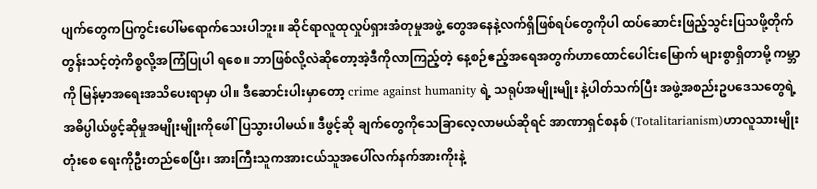ပျက်တွေကပြကွင်းပေါ်မရောက်သေးပါဘူး။ ဆိုင်ရာလူထုလှုပ်ရှားအံတုမှုအဖွဲ့ တွေအနေနဲ့လက်ရှိဖြစ်ရပ်တွေကိုပါ ထပ်ဆောင်းဖြည့်သွင်းပြသဖို့တိုက်တွန်းသင့်တဲ့ကိစ္စလို့အကြံပြုပါ ရစေ။ ဘာဖြစ်လို့လဲဆိုတော့အဲ့ဒီကိုလာကြည့်တဲ့ နေ့စဉ်ဧည့်အရေအတွက်ဟာထောင်ပေါင်းမြောက် များစွာရှိတာမို့ ကမ္ဘာကို မြန်မ့ာအရေးအသိပေးရာမှာ ပါ။ ဒီဆောင်းပါးမှာတော့ crime against humanity ရဲ့ သရုပ်အမျိုးမျိုး နဲ့ပါတ်သက်ပြီး အဖွဲ့အစည်းဥပဒေသတွေရဲ့အဓိပ္ပါယ်ဖွင့်ဆိုမှုအမျိုးမျိုးကိုဖေါ်ပြသွားပါမယ်။ ဒီဖွင့်ဆို ချက်တွေကိုသေခြာလေ့လာမယ်ဆိုရင် အာဏာရှင်စနစ် (Totalitarianism)ဟာလူသားမျိုး တုံးစေ ရေးကိုဦးတည်စေပြီး၊ အားကြီးသူကအားငယ်သူအပေါ်လက်နက်အားကိုးနဲ့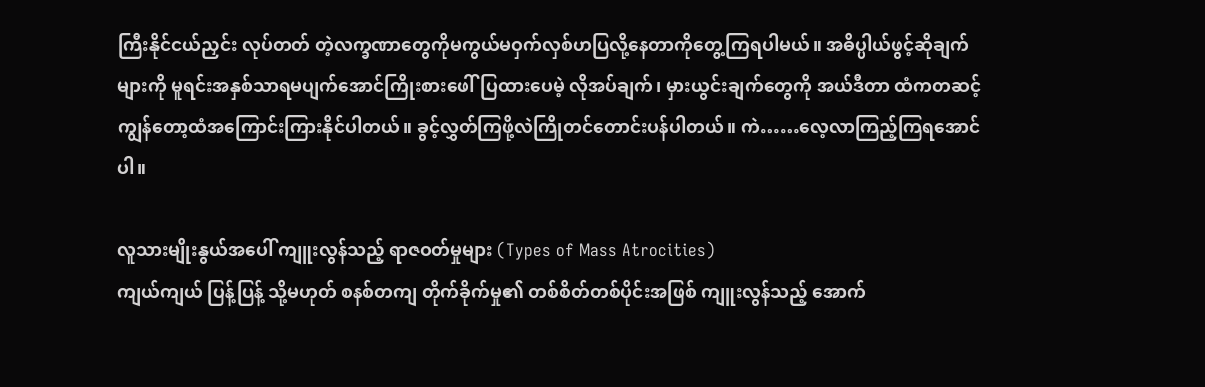ကြီးနိုင်ငယ်ညှင်း လုပ်တတ် တဲ့လက္ခဏာတွေကိုမကွယ်မဝှက်လှစ်ဟပြလို့နေတာကိုတွေ့ကြရပါမယ်။ အဓိပ္ပါယ်ဖွင့်ဆိုချက်များကို မူရင်းအနှစ်သာရမပျက်အောင်ကြိုးစားဖေါ်ပြထားပေမဲ့ လိုအပ်ချက်၊ မှားယွင်းချက်တွေကို အယ်ဒီတာ ထံကတဆင့်ကျွန်တော့ထံအကြောင်းကြားနိုင်ပါတယ်။ ခွင့်လွှတ်ကြဖို့လဲကြိုတင်တောင်းပန်ပါတယ်။ ကဲ……လေ့လာကြည့်ကြရအောင်ပါ။

လူသားမျိုးနွယ်အပေါ် ကျူးလွန်သည့် ရာဇဝတ်မှုများ (Types of Mass Atrocities)
ကျယ်ကျယ် ပြန့်ပြန့် သို့မဟုတ် စနစ်တကျ တိုက်ခိုက်မှု၏ တစ်စိတ်တစ်ပိုင်းအဖြစ် ကျူးလွန်သည့် အောက်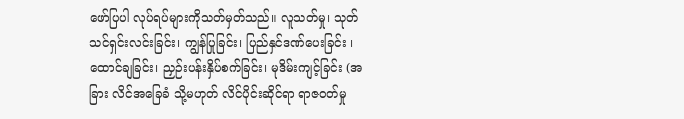ဖော်ပြပါ လုပ်ရပ်များကိုသတ်မှတ်သည်။ လူသတ်မှု၊ သုတ်သင်ရှင်းလင်းခြင်း၊ ကျွန်ပြုခြင်း၊ ပြည်နှင်ဒဏ်ပေးခြင်း ၊ ထောင်ချခြင်း၊ ညှဉ်းပန်းနှိပ်စက်ခြင်း၊ မုဒိမ်းကျင့်ခြင်း (အခြား လိင်အခြေခံ သို့မဟုတ် လိင်ပိုင်းဆိုင်ရာ ရာဇဝတ်မှု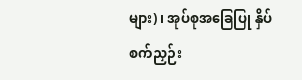များ)၊ အုပ်စုအခြေပြု နှိပ်စက်ညှဉ်း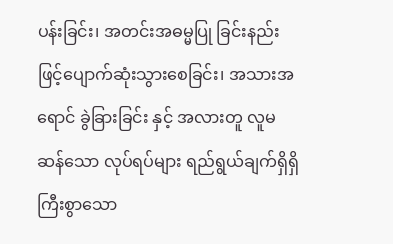ပန်းခြင်း၊ အတင်းအဓမ္မပြု ခြင်းနည်းဖြင့်ပျောက်ဆုံးသွားစေခြင်း၊ အသားအရောင် ခွဲခြားခြင်း နှင့် အလားတူ လူမဆန်သော လုပ်ရပ်များ ရည်ရွယ်ချက်ရှိရှိ ကြီးစွာသော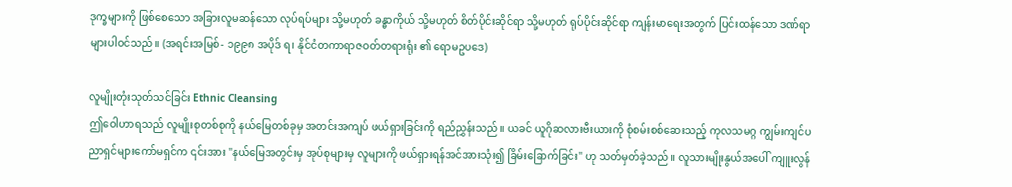ဒုက္ခများကို ဖြစ်စေသော အခြားလူမဆန်သော လုပ်ရပ်များ သို့မဟုတ် ခန္ဓာကိုယ် သို့မဟုတ် စိတ်ပိုင်းဆိုင်ရာ သို့မဟုတ် ရုပ်ပိုင်းဆိုင်ရာ ကျန်းမာရေးအတွက် ပြင်းထန်သော ဒဏ်ရာများပါဝင်သည်။ (အရင်းအမြစ်- ၁၉၉၈ အပိုဒ် ရ၊ နိုင်ငံတကာရာဇဝတ်တရားရုံး ၏ ရောမဥပဒေ)

လူမျိုးတုံးသုတ်သင်ခြင်း Ethnic Cleansing
ဤဝေါဟာရသည် လူမျိုးစုတစ်စုကို နယ်မြေတစ်ခုမှ အတင်းအကျပ် ဖယ်ရှားခြင်းကို ရည်ညွှန်းသည်။ ယခင် ယူဂိုဆလားဗီးယားကို စုံစမ်းစစ်ဆေးသည့် ကုလသမဂ္ဂ ကျွမ်းကျင်ပညာရှင်များကော်မရှင်က ၎င်းအား "နယ်မြေအတွင်းမှ အုပ်စုများမှ လူများကို ဖယ်ရှားရန်အင်အားသုံး၍ ခြိမ်းခြောက်ခြင်း" ဟု သတ်မှတ်ခဲ့သည်။ လူသားမျိုးနွယ်အပေါ် ကျူးလွန်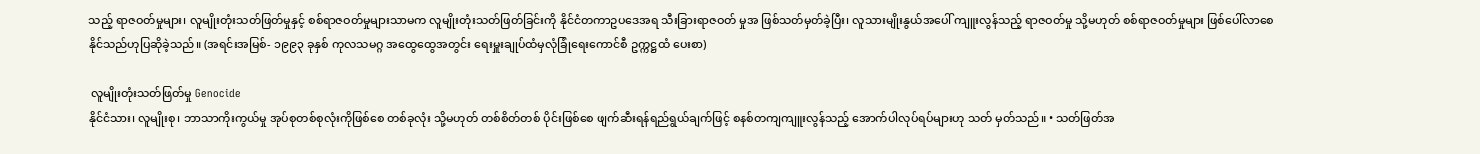သည့် ရာဇဝတ်မှုများ၊ လူမျိုးတုံးသတ်ဖြတ်မှုနှင့် စစ်ရာဇဝတ်မှုများသာမက လူမျိုးတုံးသတ်ဖြတ်ခြင်းကို နိုင်ငံတကာဥပဒေအရ သီးခြားရာဇဝတ် မှုအ ဖြစ်သတ်မှတ်ခဲ့ပြီး၊ လူသားမျိုးနွယ်အပေါ် ကျူးလွန်သည့် ရာဇဝတ်မှု သို့မဟုတ် စစ်ရာဇဝတ်မှုများ ဖြစ်ပေါ်လာစေနိုင်သည်ဟုပြဆိုခဲ့သည်။ (အရင်းအမြစ်- ၁၉၉၃ ခုနှစ် ကုလသမဂ္ဂ အထွေထွေအတွင်း ရေးမှူးချုပ်ထံမှလုံခြုံရေးကောင်စီ ဥက္ကဋ္ဌထံ ပေးစာ)

 လူမျိုးတုံးသတ်ဖြတ်မှု Genocide
နိုင်ငံသား၊ လူမျိုးစု၊ ဘာသာကိုးကွယ်မှု အုပ်စုတစ်စုလုံးကိုဖြစ်စေ တစ်ခုလုံး သို့မဟုတ် တစ်စိတ်တစ် ပိုင်းဖြစ်စေ ဖျက်ဆီးရန်ရည်ရွယ်ချက်ဖြင့် စနစ်တကျကျူးလွန်သည့် အောက်ပါလုပ်ရပ်များဟု သတ် မှတ်သည်။ • သတ်ဖြတ်အ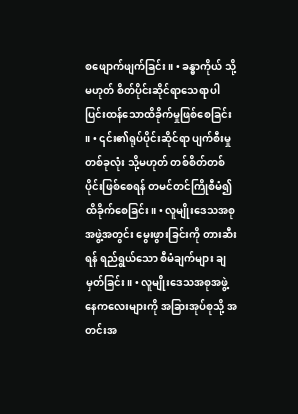စဖျောက်ဖျက်ခြင်း။ • ခန္ဓာကိုယ် သို့မဟုတ် စိတ်ပိုင်းဆိုင်ရာသေရာပါ ပြင်းထန်သောထိခိုက်မှုဖြစ်စေခြင်း ။ • ၎င်း၏ရုပ်ပိုင်းဆိုင်ရာ ပျက်စီးမှုတစ်ခုလုံး သို့မဟုတ် တစ်စိတ်တစ်ပိုင်းဖြစ်စေရန် တမင်တင်ကြိုစီမံ၍ ထိခိုက်စေခြင်း။ • လူမျိုးဒေသအစုအဖွဲ့အတွင်း မွေးဖွားခြင်းကို တားဆီးရန် ရည်ရွယ်သော စီမံချက်များ ချမှတ်ခြင်း။ • လူမျိုးဒေသအစုအဖွဲ့နေကလေးများကို အခြားအုပ်စုသို့ အတင်းအ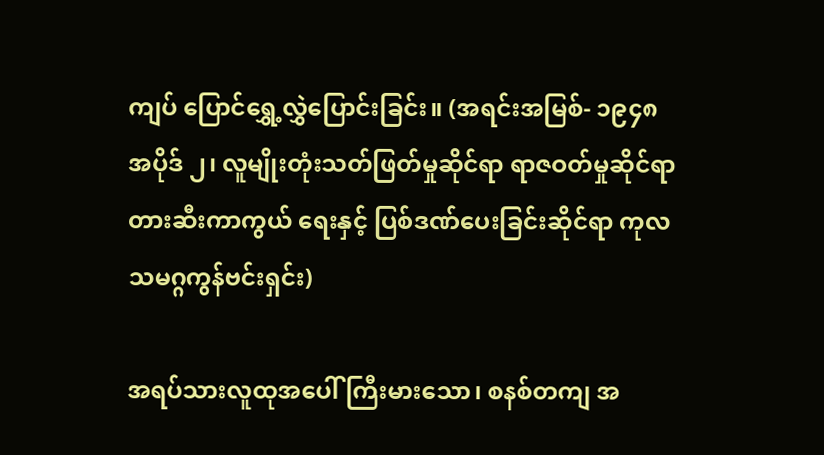ကျပ် ပြောင်ရွှေ့လွှဲပြောင်းခြင်း။ (အရင်းအမြစ်- ၁၉၄၈ အပိုဒ် ၂၊ လူမျိုးတုံးသတ်ဖြတ်မှုဆိုင်ရာ ရာဇဝတ်မှုဆိုင်ရာ တားဆီးကာကွယ် ရေးနှင့် ပြစ်ဒဏ်ပေးခြင်းဆိုင်ရာ ကုလသမဂ္ဂကွန်ဗင်းရှင်း)

အရပ်သားလူထုအပေါ် ကြီးမားသော၊ စနစ်တကျ အ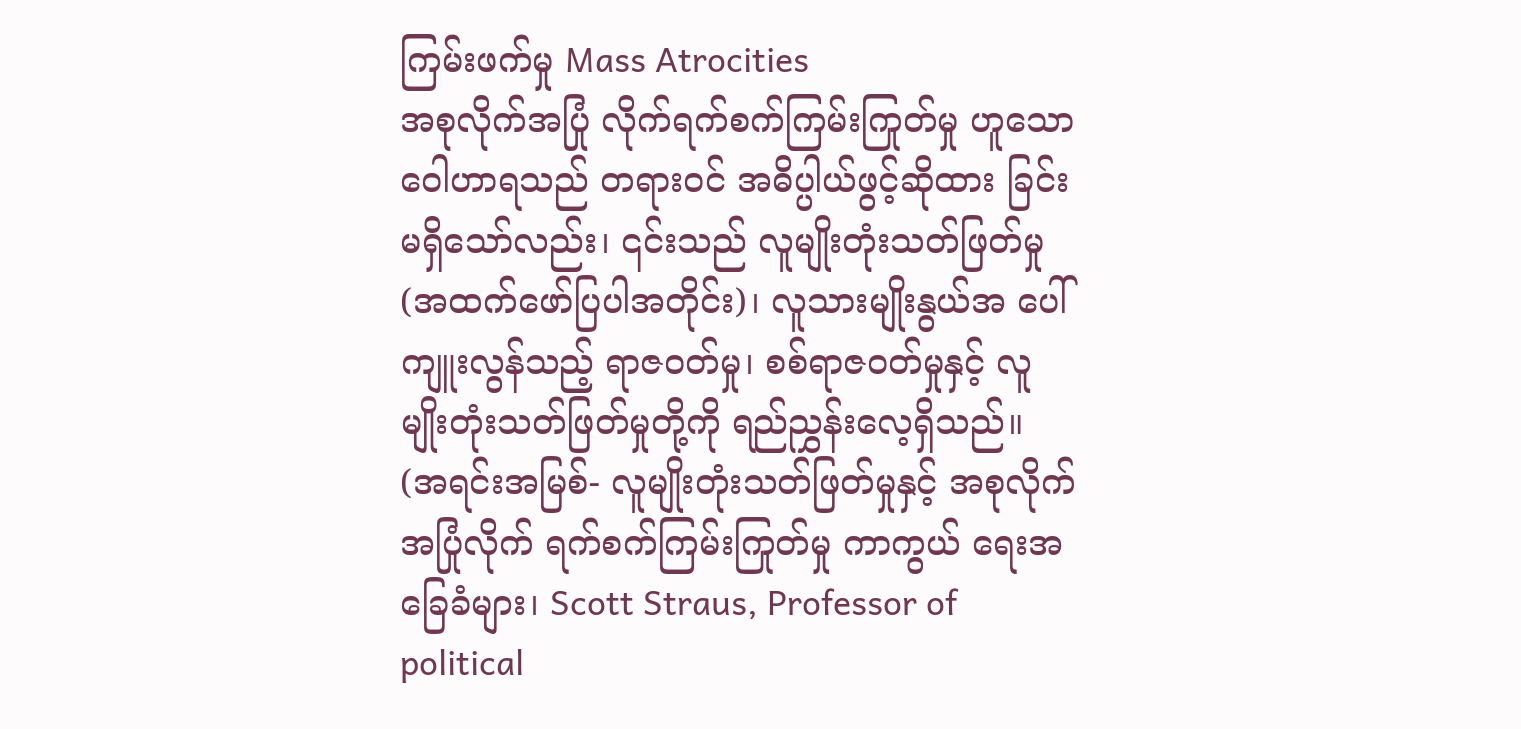ကြမ်းဖက်မှု Mass Atrocities
အစုလိုက်အပြုံ လိုက်ရက်စက်ကြမ်းကြုတ်မှု ဟူသော ဝေါဟာရသည် တရားဝင် အဓိပ္ပါယ်ဖွင့်ဆိုထား ခြင်းမရှိသော်လည်း၊ ၎င်းသည် လူမျိုးတုံးသတ်ဖြတ်မှု (အထက်ဖော်ပြပါအတိုင်း)၊ လူသားမျိုးနွယ်အ ပေါ် ကျူးလွန်သည့် ရာဇဝတ်မှု၊ စစ်ရာဇဝတ်မှုနှင့် လူမျိုးတုံးသတ်ဖြတ်မှုတို့ကို ရည်ညွှန်းလေ့ရှိသည်။ (အရင်းအမြစ်- လူမျိုးတုံးသတ်ဖြတ်မှုနှင့် အစုလိုက်အပြုံလိုက် ရက်စက်ကြမ်းကြုတ်မှု ကာကွယ် ရေးအခြေခံများ၊ Scott Straus, Professor of political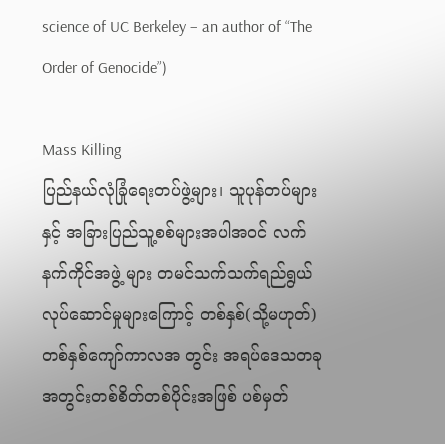science of UC Berkeley – an author of “The Order of Genocide”)

Mass Killing
ပြည်နယ်လုံခြုံရေးတပ်ဖွဲ့များ၊ သူပုန်တပ်များနှင့် အခြားပြည်သူ့စစ်များအပါအဝင် လက်နက်ကိုင်အဖွဲ့ များ တမင်သက်သက်ရည်ရွယ်လုပ်ဆောင်မှုများကြောင့် တစ်နှစ်(သို့မဟုတ်)တစ်နှစ်ကျော်ကာလအ တွင်း အရပ်ဒေသတခုအတွင်းတစ်စိတ်တစ်ပိုင်းအဖြစ် ပစ်မှတ်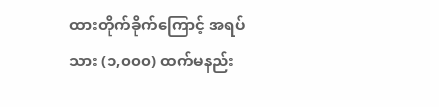ထားတိုက်ခိုက်ကြောင့် အရပ်သား (၁,၀၀၀) ထက်မနည်း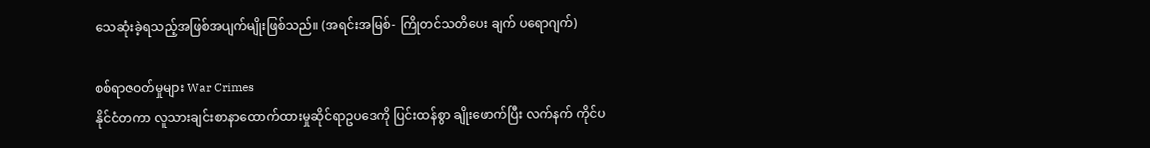သေဆုံးခဲ့ရသည့်အဖြစ်အပျက်မျိုးဖြစ်သည်။ (အရင်းအမြစ်- ကြိုတင်သတိပေး ချက် ပရောဂျက်)

စစ်ရာဇဝတ်မှုများ War Crimes
နိုင်ငံတကာ လူသားချင်းစာနာထောက်ထားမှုဆိုင်ရာဥပဒေကို ပြင်းထန်စွာ ချိုးဖောက်ပြီး လက်နက် ကိုင်ပ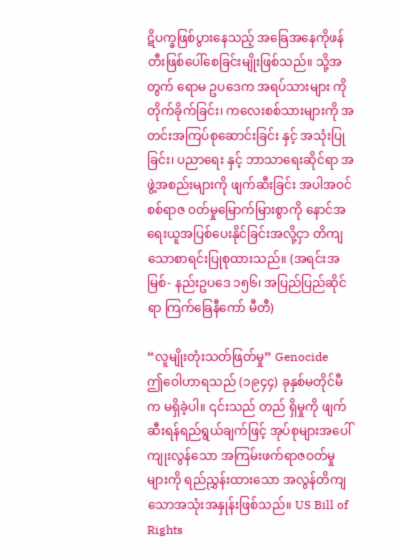ဋိပက္ခဖြစ်ပွားနေသည့် အခြေအနေကိုဖန်တီးဖြစ်ပေါ်စေခြင်းမျိုးဖြစ်သည်။ သို့အတွက် ရောမ ဥပဒေက အရပ်သားများ ကို တိုက်ခိုက်ခြင်း၊ ကလေးစစ်သားများကို အတင်းအကြပ်စုဆောင်းခြင်း နှင့် အသုံးပြုခြင်း၊ ပညာရေး နှင့် ဘာသာရေးဆိုင်ရာ အဖွဲ့အစည်းများကို ဖျက်ဆီးခြင်း အပါအဝင် စစ်ရာဇ ၀တ်မှုမြောက်မြားစွာကို နောင်အရေးယူအပြစ်ပေးနိုင်ခြင်းအလို့ငှာ တိကျ သောစာရင်းပြုစုထားသည်။ (အရင်းအမြစ်- နည်းဥပဒေ ၁၅၆၊ အပြည်ပြည်ဆိုင်ရာ ကြက်ခြေနီကော် မီတီ)

“လူမျိုးတုံးသတ်ဖြတ်မှု” Genocide
ဤဝေါဟာရသည် (၁၉၄၄) ခုနှစ်မတိုင်မီက မရှိခဲ့ပါ။ ၎င်းသည် တည် ရှိမှုကို ဖျက်ဆီးရန်ရည်ရွယ်ချက်ဖြင့် အုပ်စုများအပေါ် ကျုးလွန်သော အကြမ်းဖက်ရာဇဝတ်မှု များကို ရည်ညွှန်းထားသော အလွန်တိကျသောအသုံးအနှုန်းဖြစ်သည်။ US Bill of Rights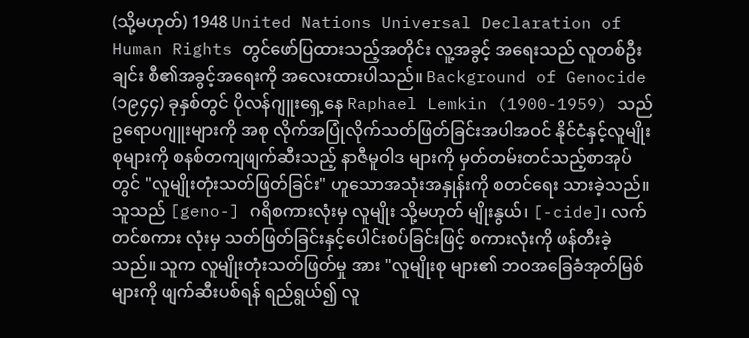(သို့မဟုတ်) 1948 United Nations Universal Declaration of Human Rights တွင်ဖော်ပြထားသည့်အတိုင်း လူ့အခွင့် အရေးသည် လူတစ်ဦးချင်း စီ၏အခွင့်အရေးကို အလေးထားပါသည်။ Background of Genocide (၁၉၄၄) ခုနှစ်တွင် ပိုလန်ဂျူးရှေ့နေ Raphael Lemkin (1900-1959) သည် ဥရောပဂျူးများကို အစု လိုက်အပြုံလိုက်သတ်ဖြတ်ခြင်းအပါအဝင် နိုင်ငံနှင့်လူမျိုးစုများကို စနစ်တကျဖျက်ဆီးသည့် နာဇီမူဝါဒ များကို မှတ်တမ်းတင်သည့်စာအုပ်တွင် "လူမျိုးတုံးသတ်ဖြတ်ခြင်း" ဟူသောအသုံးအနှုန်းကို စတင်ရေး သားခဲ့သည်။ သူသည် [geno-] ဂရိစကားလုံးမှ လူမျိုး သို့မဟုတ် မျိုးနွယ်၊ [-cide]၊ လက်တင်စကား လုံးမှ သတ်ဖြတ်ခြင်းနှင့်ပေါင်းစပ်ခြင်းဖြင့် စကားလုံးကို ဖန်တီးခဲ့သည်။ သူက လူမျိုးတုံးသတ်ဖြတ်မှု အား "လူမျိုးစု များ၏ ဘဝအခြေခံအုတ်မြစ်များကို ဖျက်ဆီးပစ်ရန် ရည်ရွယ်၍ လူ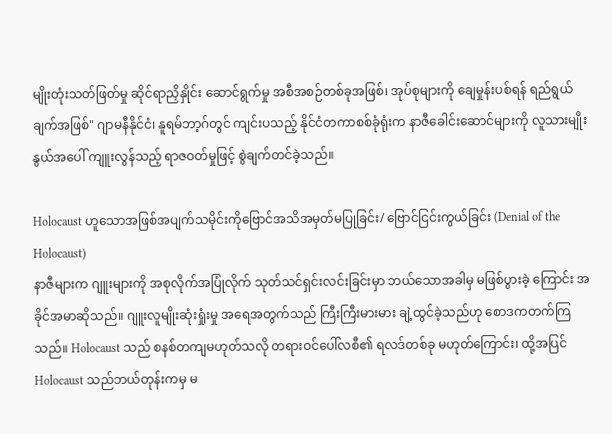မျိုးတုံးသတ်ဖြတ်မှု ဆိုင်ရာညှိနှိုင်း ဆောင်ရွက်မှု အစီအစဉ်တစ်ခုအဖြစ်၊ အုပ်စုများကို ချေမှုန်းပစ်ရန် ရည်ရွယ်ချက်အဖြစ်" ဂျာမနီနိုင်ငံ၊ နူရမ်ဘာ့ဂ်တွင် ကျင်းပသည့် နိုင်ငံတကာစစ်ခုံရုံးက နာဇီခေါင်းဆောင်များကို လူသားမျိုး နွယ်အပေါ် ကျူးလွန်သည့် ရာဇဝတ်မှုဖြင့် စွဲချက်တင်ခဲ့သည်။

Holocaust ဟူသောအဖြစ်အပျက်သမိုင်းကိုဗြောင်အသိအမှတ်မပြုခြင်း/ ဗြောင်ငြင်းကွယ်ခြင်း (Denial of the Holocaust)
နာဇီများက ဂျူးများကို အစုလိုက်အပြုံလိုက် သုတ်သင်ရှင်းလင်းခြင်းမှာ ဘယ်သောအခါမှ မဖြစ်ပွားခဲ့ ကြောင်း အခိုင်အမာဆိုသည်။ ဂျူးလူမျိုးဆုံးရှုံးမှု အရေအတွက်သည် ကြီးကြီးမားမား ချဲ့ထွင်ခဲ့သည်ဟု စောဒကတက်ကြသည်။ Holocaust သည် စနစ်တကျမဟုတ်သလို တရားဝင်ပေါ်လစီ၏ ရလဒ်တစ်ခု မဟုတ်ကြောင်း၊ ထို့အပြင် Holocaust သည်ဘယ်တုန်းကမှ မ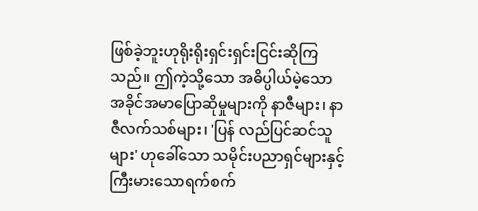ဖြစ်ခဲ့ဘူးဟုရိုးရိုးရှင်းရှင်းငြင်းဆိုကြ သည်။ ဤကဲ့သို့သော အဓိပ္ပါယ်မဲ့သော အခိုင်အမာပြောဆိုမှုများကို နာဇီများ၊ နာဇီလက်သစ်များ၊ 'ပြန် လည်ပြင်ဆင်သူများ' ဟုခေါ်သော သမိုင်းပညာရှင်များနှင့် ကြီးမားသောရက်စက်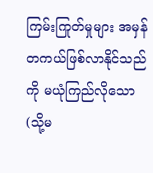ကြမ်းကြုတ်မှုများ အမှန်တကယ်ဖြစ်လာနိုင်သည်ကို မယုံကြည်လိုသော(သို့မ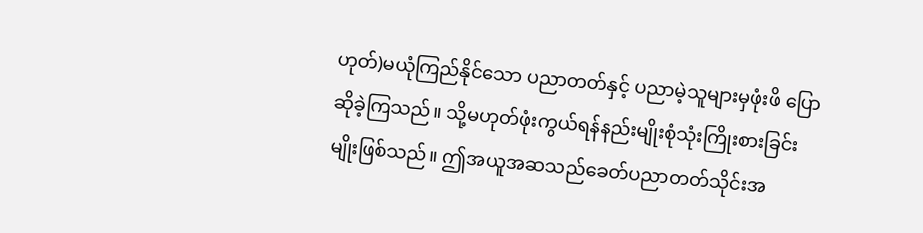ဟုတ်)မယုံကြည်နိုင်သော ပညာတတ်နှင့် ပညာမဲ့သူများမှဖုံးဖိ ပြောဆိုခဲ့ကြသည်။ သို့မဟုတ်ဖုံးကွယ်ရန်နည်းမျိုးစုံသုံးကြိုးစားခြင်းမျိုးဖြစ်သည်။ ဤအယူအဆသည်ခေတ်ပညာတတ်သိုင်းအ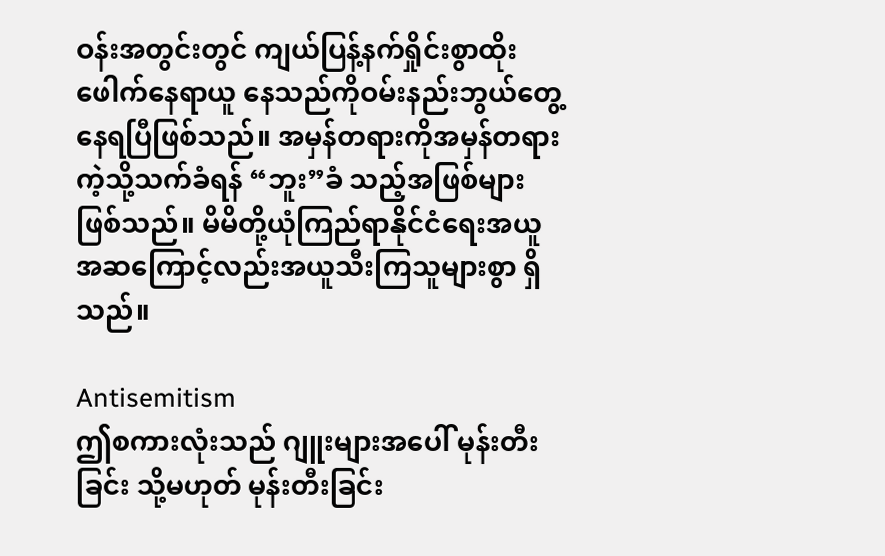ဝန်းအတွင်းတွင် ကျယ်ပြန့်နက်ရှိုင်းစွာထိုးဖေါက်နေရာယူ နေသည်ကိုဝမ်းနည်းဘွယ်တွေ့နေရပြီဖြစ်သည်။ အမှန်တရားကိုအမှန်တရားကဲ့သို့သက်ခံရန် “ဘူး”ခံ သည့်အဖြစ်များဖြစ်သည်။ မိမိတို့ယုံကြည်ရာနိုင်ငံရေးအယူအဆကြောင့်လည်းအယူသီးကြသူများစွာ ရှိသည်။

Antisemitism
ဤစကားလုံးသည် ဂျူးများအပေါ် မုန်းတီးခြင်း သို့မဟုတ် မုန်းတီးခြင်း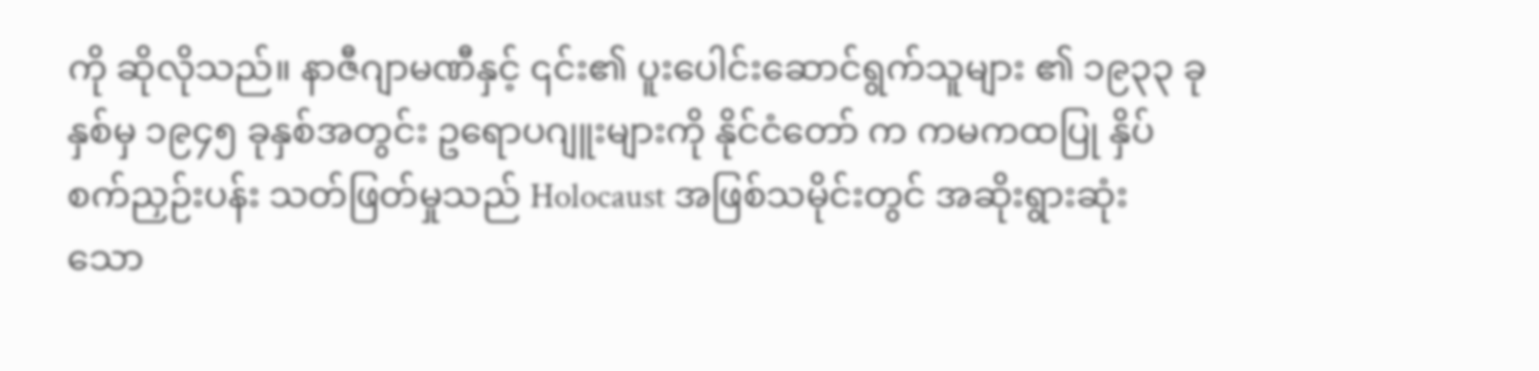ကို ဆိုလိုသည်။ နာဇီဂျာမဏီနှင့် ၎င်း၏ ပူးပေါင်းဆောင်ရွက်သူများ ၏ ၁၉၃၃ ခုနှစ်မှ ၁၉၄၅ ခုနှစ်အတွင်း ဥရောပဂျူးများကို နိုင်ငံတော် က ကမကထပြု နှိပ်စက်ညှဉ်းပန်း သတ်ဖြတ်မှုသည် Holocaust အဖြစ်သမိုင်းတွင် အဆိုးရွားဆုံး သော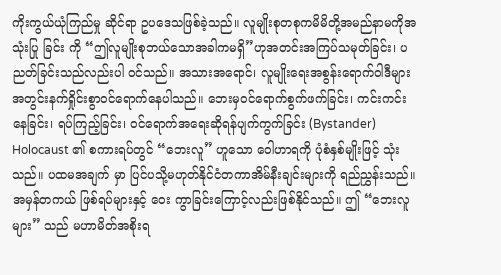ကိုးကွယ်ယုံကြည်မှု ဆိုင်ရာ ဥပဒေသဖြစ်ခဲ့သည်။ လူမျိုးစုတစုကမိမိတို့အမည်နာမကိုအသုံးပြု ခြင်း ကို “ဤလူမျိုးစုဘယ်သောအခါကမရှိ”ဟုအတင်းအကြပ်သမုတ်ခြင်း၊ ပညတ်ခြင်းသည်လည်းပါ ၀င်သည်။ အသားအရောင်၊ လူမျိုးရေးအစွန်းရောက်ဝါဒီများအတွင်းနက်ရှိုင်းစွာဝင်ရောက်နေပါသည်။ ဘေးမှဝင်ရောက်စွက်ဖက်ခြင်း၊ ကင်းကင်းနေခြင်း၊ ရပ်ကြည့်ခြင်း၊ ၀င်ရောက်အရေးဆိုရန်ပျက်ကွက်ခြင်း (Bystander) Holocaust ၏ စကားရပ်တွင် “ဘေးလူ” ဟူသော ဝေါဟာရကို ပုံစံနှစ်မျိုးဖြင့် သုံးသည်။ ပထမအချက် မှာ ပြင်ပသို့မဟုတ်နိုင်ငံတကာအိမ်နီးချင်းများကို ရည်ညွှန်းသည်။ အမှန်တကယ် ဖြစ်ရပ်များနှင့် ဝေး ကွာခြင်းကြောင့်လည်းဖြစ်နိုင်သည်။ ဤ “ဘေးလူများ” သည် မဟာမိတ်အစိုးရ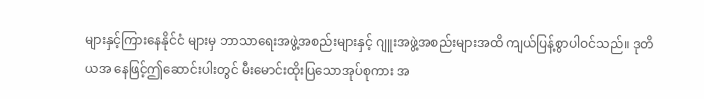များနှင့်ကြားနေနိုင်ငံ များမှ ဘာသာရေးအဖွဲ့အစည်းများနှင့် ဂျူးအဖွဲ့အစည်းများအထိ ကျယ်ပြန့်စွာပါဝင်သည်။ ဒုတိယအ နေဖြင့်ဤဆောင်းပါးတွင် မီးမောင်းထိုးပြသောအုပ်စုကား အ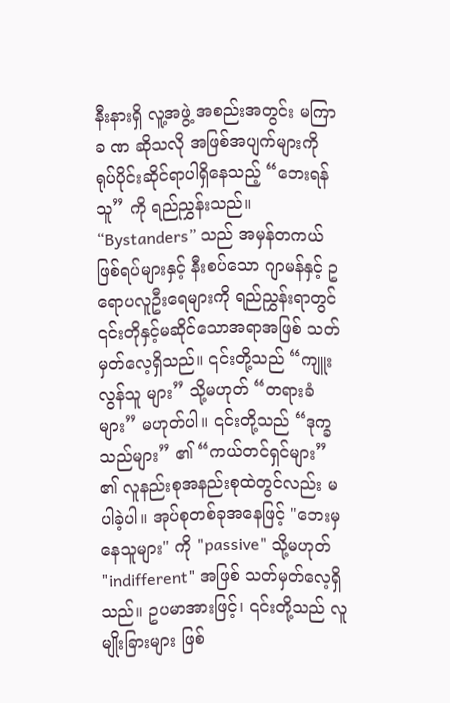နီးနားရှိ လူ့အဖွဲ့ အစည်းအတွင်း မကြာခ ဏ ဆိုသလို အဖြစ်အပျက်များကို ရုပ်ပိုင်းဆိုင်ရာပါရှိနေသည့် “ဘေးရန်သူ” ကို ရည်ညွှန်းသည်။ “Bystanders” သည် အမှန်တကယ်ဖြစ်ရပ်များနှင့် နီးစပ်သော ဂျာမန်နှင့် ဥရောပလူဦးရေများကို ရည်ညွှန်းရာတွင် ၎င်းတိုနှင့်မဆိုင်သောအရာအဖြစ် သတ်မှတ်လေ့ရှိသည်။ ၎င်းတို့သည် “ကျူးလွန်သူ များ” သို့မဟုတ် “တရားခံများ” မဟုတ်ပါ။ ၎င်းတို့သည် “ဒုက္ခသည်များ” ၏ “ကယ်တင်ရှင်များ” ၏ လူနည်းစုအနည်းစုထဲတွင်လည်း မပါခဲ့ပါ။ အုပ်စုတစ်ခုအနေဖြင့် "ဘေးမှနေသူများ" ကို "passive" သို့မဟုတ် "indifferent" အဖြစ် သတ်မှတ်လေ့ရှိသည်။ ဥပမာအားဖြင့်၊ ၎င်းတို့သည် လူမျိုးခြားများ ဖြစ်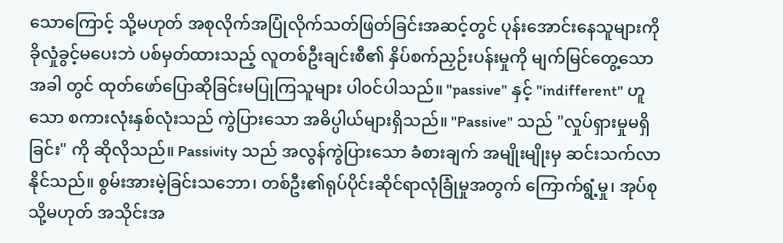သောကြောင့် သို့မဟုတ် အစုလိုက်အပြုံလိုက်သတ်ဖြတ်ခြင်းအဆင့်တွင် ပုန်းအောင်းနေသူများကို ခိုလှုံခွင့်မပေးဘဲ ပစ်မှတ်ထားသည့် လူတစ်ဦးချင်းစီ၏ နှိပ်စက်ညှဉ်းပန်းမှုကို မျက်မြင်တွေ့သောအခါ တွင် ထုတ်ဖော်ပြောဆိုခြင်းမပြုကြသူများ ပါဝင်ပါသည်။ "passive" နှင့် "indifferent" ဟူသော စကားလုံးနှစ်လုံးသည် ကွဲပြားသော အဓိပ္ပါယ်များရှိသည်။ "Passive" သည် "လှုပ်ရှားမှုမရှိခြင်း" ကို ဆိုလိုသည်။ Passivity သည် အလွန်ကွဲပြားသော ခံစားချက် အမျိုးမျိုးမှ ဆင်းသက်လာနိုင်သည်။ စွမ်းအားမဲ့ခြင်းသဘော၊ တစ်ဦး၏ရုပ်ပိုင်းဆိုင်ရာလုံခြုံမှုအတွက် ကြောက်ရွံ့မှု၊ အုပ်စု သို့မဟုတ် အသိုင်းအ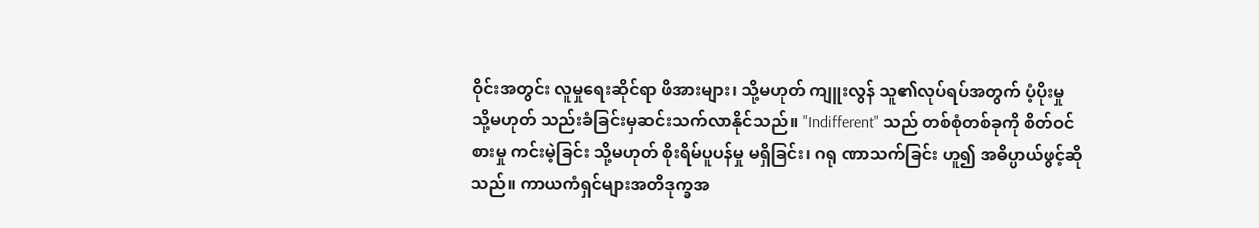ဝိုင်းအတွင်း လူမှုရေးဆိုင်ရာ ဖိအားများ၊ သို့မဟုတ် ကျူးလွန် သူ၏လုပ်ရပ်အတွက် ပံ့ပိုးမှု သို့မဟုတ် သည်းခံခြင်းမှဆင်းသက်လာနိုင်သည်။ "Indifferent" သည် တစ်စုံတစ်ခုကို စိတ်ဝင်စားမှု ကင်းမဲ့ခြင်း သို့မဟုတ် စိုးရိမ်ပူပန်မှု မရှိခြင်း၊ ဂရု ဏာသက်ခြင်း ဟူ၍ အဓိပ္ပာယ်ဖွင့်ဆိုသည်။ ကာယကံရှင်များအတိဒုက္ခအ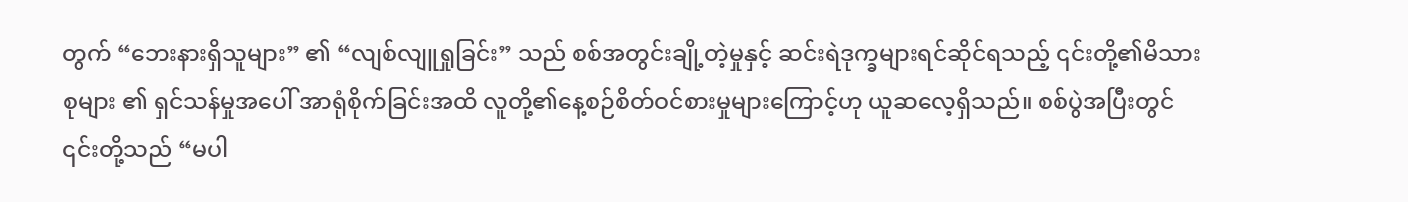တွက် “ဘေးနားရှိသူများ” ၏ “လျစ်လျူရှုခြင်း” သည် စစ်အတွင်းချို့တဲ့မှုနှင့် ဆင်းရဲဒုက္ခများရင်ဆိုင်ရသည့် ၎င်းတို့၏မိသားစုများ ၏ ရှင်သန်မှုအပေါ် အာရုံစိုက်ခြင်းအထိ လူတို့၏နေ့စဉ်စိတ်ဝင်စားမှုများကြောင့်ဟု ယူဆလေ့ရှိသည်။ စစ်ပွဲအပြီးတွင် ၎င်းတို့သည် “မပါ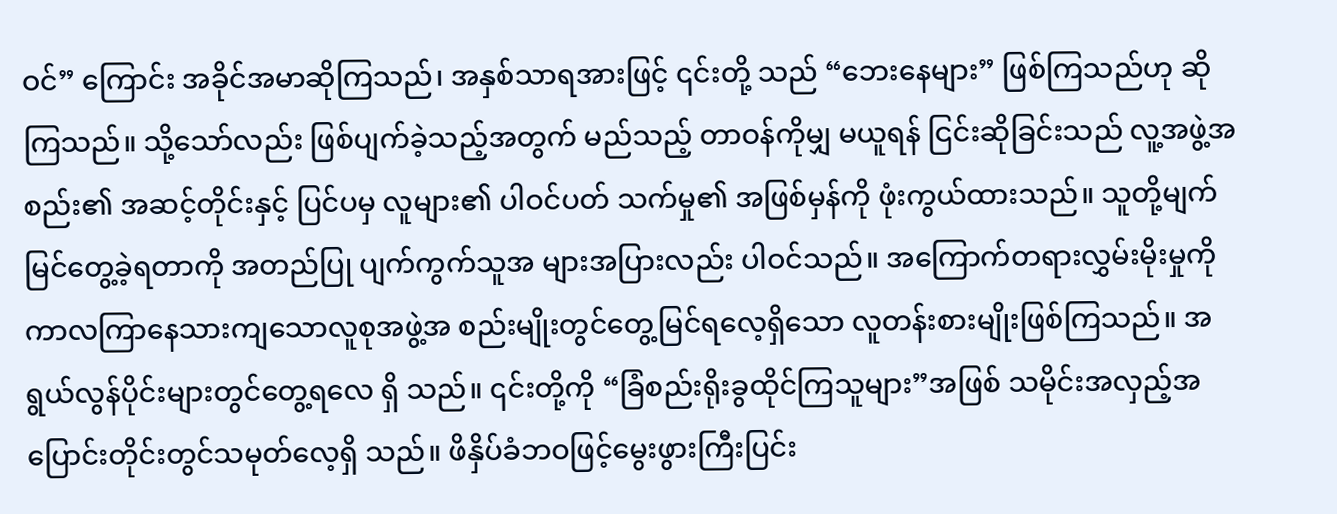ဝင်” ကြောင်း အခိုင်အမာဆိုကြသည်၊ အနှစ်သာရအားဖြင့် ၎င်းတို့ သည် “ဘေးနေများ” ဖြစ်ကြသည်ဟု ဆိုကြသည်။ သို့သော်လည်း ဖြစ်ပျက်ခဲ့သည့်အတွက် မည်သည့် တာဝန်ကိုမျှ မယူရန် ငြင်းဆိုခြင်းသည် လူ့အဖွဲ့အစည်း၏ အဆင့်တိုင်းနှင့် ပြင်ပမှ လူများ၏ ပါဝင်ပတ် သက်မှု၏ အဖြစ်မှန်ကို ဖုံးကွယ်ထားသည်။ သူတို့မျက်မြင်တွေ့ခဲ့ရတာကို အတည်ပြု ပျက်ကွက်သူအ များအပြားလည်း ပါဝင်သည်။ အကြောက်တရားလွှမ်းမိုးမှုကိုကာလကြာနေသားကျသောလူစုအဖွဲ့အ စည်းမျိုးတွင်တွေ့မြင်ရလေ့ရှိသော လူတန်းစားမျိုးဖြစ်ကြသည်။ အရွယ်လွန်ပိုင်းများတွင်တွေ့ရလေ ရှိ သည်။ ၎င်းတို့ကို “ခြံစည်းရိုးခွထိုင်ကြသူများ”အဖြစ် သမိုင်းအလှည့်အပြောင်းတိုင်းတွင်သမုတ်လေ့ရှိ သည်။ ဖိနှိပ်ခံဘဝဖြင့်မွေးဖွားကြီးပြင်း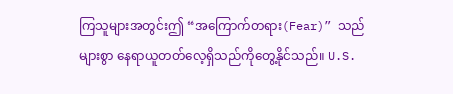ကြသူများအတွင်းဤ “အကြောက်တရား(Fear)” သည်များစွာ နေရာယူတတ်လေ့ရှိသည်ကိုတွေ့နိုင်သည်။ U.S.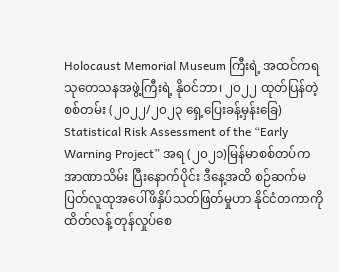Holocaust Memorial Museum ကြီးရဲ့ အထင်ကရ သုတေသနအဖွဲ့ကြီးရဲ့ နိုဝင်ဘာ၊ ၂၀၂၂ ထုတ်ပြန်တဲ့စစ်တမ်း (၂၀၂၂/၂၀၂၃ ရှေ့ပြေးခန့်မှန်းခြေ) Statistical Risk Assessment of the “Early Warning Project” အရ (၂၀၂၁)မြန်မာစစ်တပ်ကအာဏာသိမ်း ပြီးနောက်ပိုင်း ဒီနေ့အထိ စဉ်ဆက်မပြတ်လူထုအပေါ်ဖိနှိပ်သတ်ဖြတ်မှုဟာ နိုင်ငံတကာကိုထိတ်လန့် တုန်လှုပ်စေ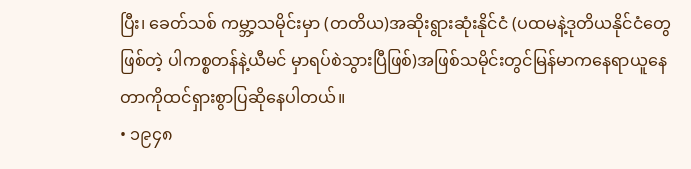ပြီး၊ ခေတ်သစ် ကမ္ဘာ့သမိုင်းမှာ (တတိယ)အဆိုးရွားဆုံးနိုင်ငံ (ပထမနဲ့ဒုတိယနိုင်ငံတွေဖြစ်တဲ့ ပါကစ္စတန်နဲ့ယီမင် မှာရပ်စဲသွားပြီဖြစ်)အဖြစ်သမိုင်းတွင်မြန်မာကနေရာယူနေတာကိုထင်ရှားစွာပြဆိုနေပါတယ်။
• ၁၉၄၈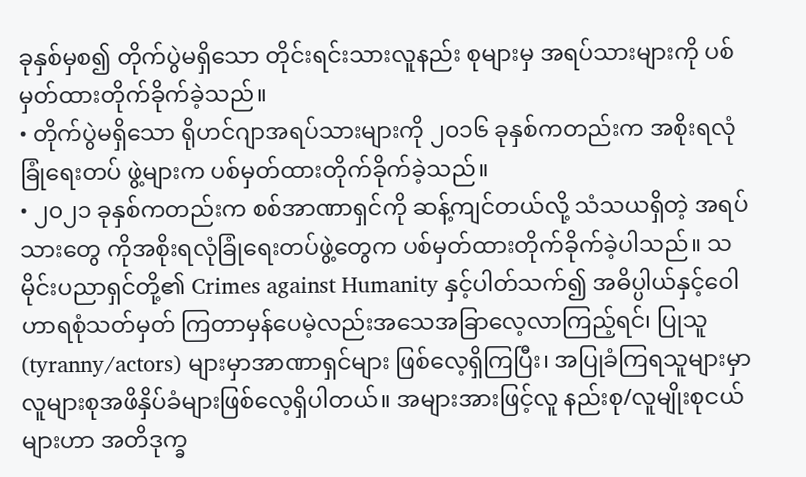ခုနှစ်မှစ၍ တိုက်ပွဲမရှိသော တိုင်းရင်းသားလူနည်း စုများမှ အရပ်သားများကို ပစ်မှတ်ထားတိုက်ခိုက်ခဲ့သည်။
• တိုက်ပွဲမရှိသော ရိုဟင်ဂျာအရပ်သားများကို ၂၀၁၆ ခုနှစ်ကတည်းက အစိုးရလုံခြုံရေးတပ် ဖွဲ့များက ပစ်မှတ်ထားတိုက်ခိုက်ခဲ့သည်။
• ၂၀၂၁ ခုနှစ်ကတည်းက စစ်အာဏာရှင်ကို ဆန့်ကျင်တယ်လို့ သံသယရှိတဲ့ အရပ်သားတွေ ကိုအစိုးရလုံခြုံရေးတပ်ဖွဲ့တွေက ပစ်မှတ်ထားတိုက်ခိုက်ခဲ့ပါသည်။ သမိုင်းပညာရှင်တို့၏ Crimes against Humanity နှင့်ပါတ်သက်၍ အဓိပ္ပါယ်နှင့်ဝေါဟာရစုံသတ်မှတ် ကြတာမှန်ပေမဲ့လည်းအသေအခြာလေ့လာကြည့်ရင်၊ ပြုသူ (tyranny/actors) များမှာအာဏာရှင်များ ဖြစ်လေ့ရှိကြပြီး၊ အပြုခံကြရသူများမှာ လူများစုအဖိနှိပ်ခံများဖြစ်လေ့ရှိပါတယ်။ အများအားဖြင့်လူ နည်းစု/လူမျိုးစုငယ်များဟာ အတိဒုက္ခ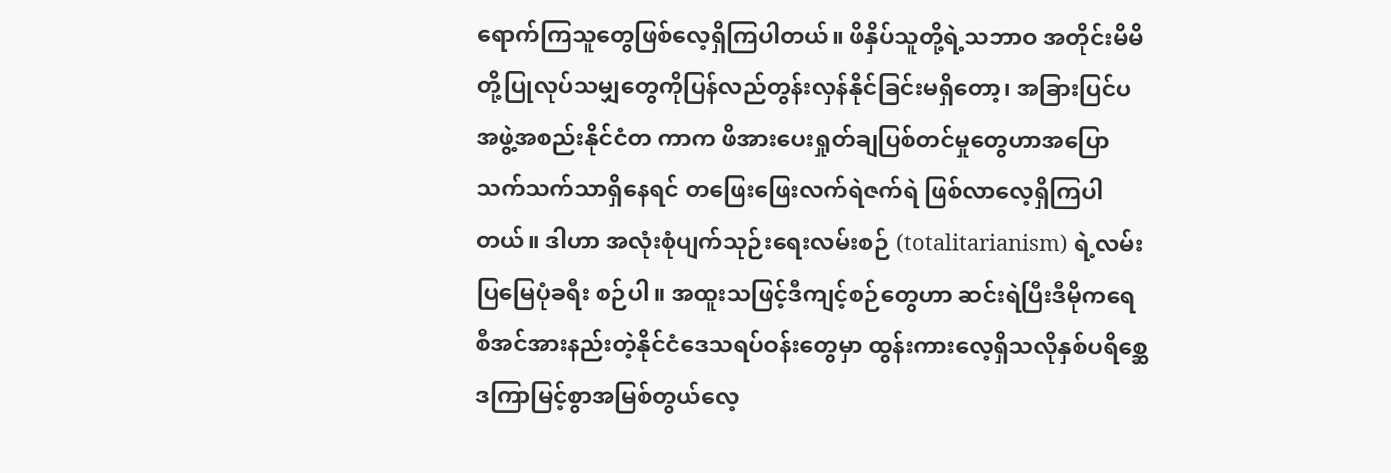ရောက်ကြသူတွေဖြစ်လေ့ရှိကြပါတယ်။ ဖိနှိပ်သူတို့ရဲ့သဘာဝ အတိုင်းမိမိတို့ပြုလုပ်သမျှတွေကိုပြန်လည်တွန်းလှန်နိုင်ခြင်းမရှိတော့၊ အခြားပြင်ပအဖွဲ့အစည်းနိုင်ငံတ ကာက ဖိအားပေးရှုတ်ချပြစ်တင်မှုတွေဟာအပြောသက်သက်သာရှိနေရင် တဖြေးဖြေးလက်ရဲဇက်ရဲ ဖြစ်လာလေ့ရှိကြပါတယ်။ ဒါဟာ အလုံးစုံပျက်သုဉ်းရေးလမ်းစဉ် (totalitarianism) ရဲ့လမ်းပြမြေပုံခရီး စဉ်ပါ။ အထူးသဖြင့်ဒီကျင့်စဉ်တွေဟာ ဆင်းရဲပြီးဒီမိုကရေစီအင်အားနည်းတဲ့နိုင်ငံဒေသရပ်ဝန်းတွေမှာ ထွန်းကားလေ့ရှိသလိုနှစ်ပရိစ္ဆေဒကြာမြင့်စွာအမြစ်တွယ်လေ့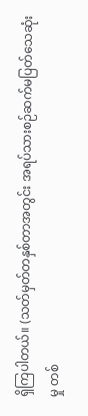ရှိကြပါတယ်။ (သတ်မှတ်တနှစ်တာအတွင်း အရပ်သားစဉ်ဆက်မပြတ်သေဆုံးမှု တစ်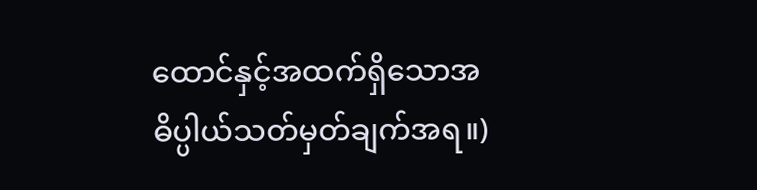ထောင်နှင့်အထက်ရှိသောအ ဓိပ္ပါယ်သတ်မှတ်ချက်အရ။)